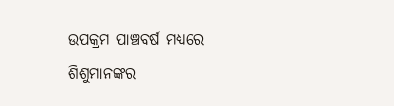ଉପକ୍ରମ ପାଞ୍ଚବର୍ଷ ମଧ୍ୟରେ ଶିଶୁମାନଙ୍କର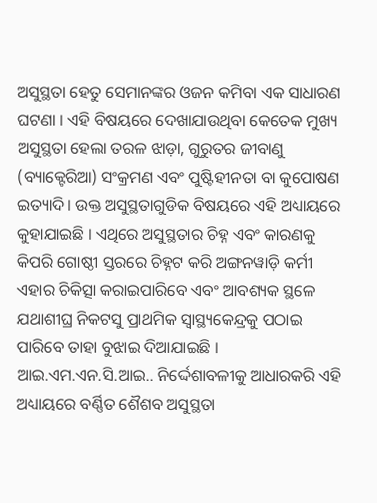ଅସୁସ୍ଥତା ହେତୁ ସେମାନଙ୍କର ଓଜନ କମିବା ଏକ ସାଧାରଣ ଘଟଣା । ଏହି ବିଷୟରେ ଦେଖାଯାଉଥିବା କେତେକ ମୁଖ୍ୟ ଅସୁସ୍ଥତା ହେଲା ତରଳ ଝାଡ଼ା, ଗୁରୁତର ଜୀବାଣୁ (ବ୍ୟାକ୍ଟେରିଆ) ସଂକ୍ରମଣ ଏବଂ ପୁଷ୍ଟିହୀନତା ବା କୁପୋଷଣ ଇତ୍ୟାଦି। ଉକ୍ତ ଅସୁସ୍ଥତାଗୁଡିକ ବିଷୟରେ ଏହି ଅଧ୍ୟାୟରେ କୁହାଯାଇଛି । ଏଥିରେ ଅସୁସ୍ଥତାର ଚିହ୍ନ ଏବଂ କାରଣକୁ କିପରି ଗୋଷ୍ଠୀ ସ୍ତରରେ ଚିହ୍ନଟ କରି ଅଙ୍ଗନୱାଡ଼ି କର୍ମୀ ଏହାର ଚିକିତ୍ସା କରାଇପାରିବେ ଏବଂ ଆବଶ୍ୟକ ସ୍ଥଳେ ଯଥାଶୀଘ୍ର ନିକଟସୁ ପ୍ରାଥମିକ ସ୍ୱାସ୍ଥ୍ୟକେନ୍ଦ୍ରକୁ ପଠାଇ ପାରିବେ ତାହା ବୁଝାଇ ଦିଆଯାଇଛି । ଆଇ.ଏମ.ଏନ.ସି.ଆଇ.. ନିର୍ଦ୍ଦେଶାବଳୀକୁ ଆଧାରକରି ଏହି ଅଧ୍ୟାୟରେ ବର୍ଣ୍ଣିତ ଶୈଶବ ଅସୁସ୍ଥତା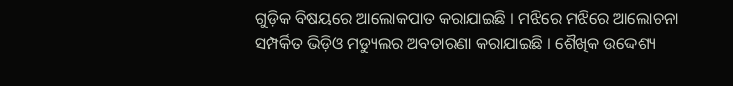ଗୁଡ଼ିକ ବିଷୟରେ ଆଲୋକପାତ କରାଯାଇଛି । ମଝିରେ ମଝିରେ ଆଲୋଚନା ସମ୍ପର୍କିତ ଭିଡ଼ିଓ ମଡ୍ୟୁଲର ଅବତାରଣା କରାଯାଇଛି । ଶୈଖିକ ଉଦ୍ଦେଶ୍ୟ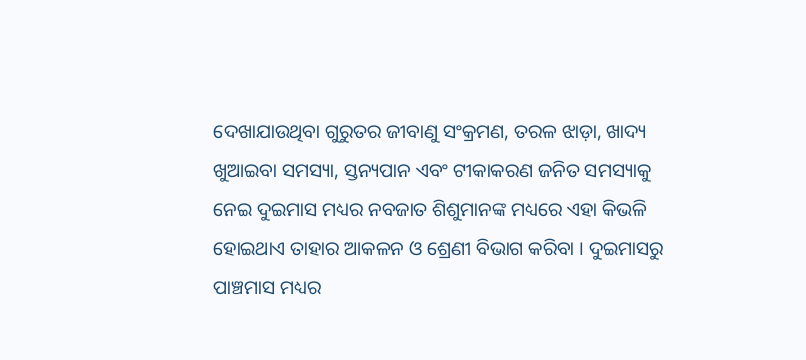ଦେଖାଯାଉଥିବା ଗୁରୁତର ଜୀବାଣୁ ସଂକ୍ରମଣ, ତରଳ ଝାଡ଼ା, ଖାଦ୍ୟ ଖୁଆଇବା ସମସ୍ୟା, ସ୍ତନ୍ୟପାନ ଏବଂ ଟୀକାକରଣ ଜନିତ ସମସ୍ୟାକୁ ନେଇ ଦୁଇମାସ ମଧ୍ୟର ନବଜାତ ଶିଶୁମାନଙ୍କ ମଧ୍ୟରେ ଏହା କିଭଳି ହୋଇଥାଏ ତାହାର ଆକଳନ ଓ ଶ୍ରେଣୀ ବିଭାଗ କରିବା । ଦୁଇମାସରୁ ପାଞ୍ଚମାସ ମଧ୍ୟର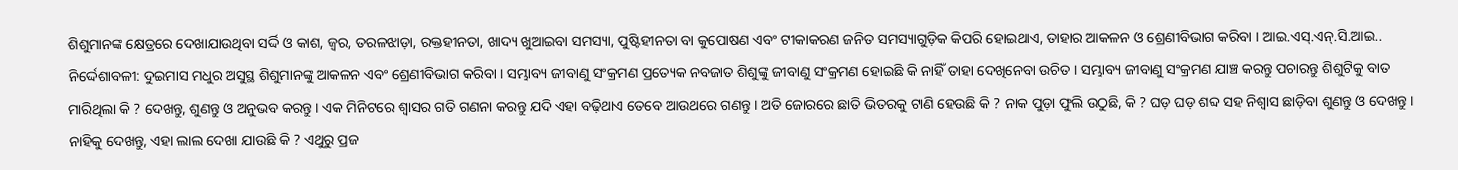ଶିଶୁମାନଙ୍କ କ୍ଷେତ୍ରରେ ଦେଖାଯାଉଥିବା ସର୍ଦ୍ଦି ଓ କାଶ, ଜ୍ଵର, ତରଳଝାଡ଼ା, ରକ୍ତହୀନତା, ଖାଦ୍ୟ ଖୁଆଇବା ସମସ୍ୟା, ପୁଷ୍ଟିହୀନତା ବା କୁପୋଷଣ ଏବଂ ଟୀକାକରଣ ଜନିତ ସମସ୍ୟାଗୁଡ଼ିକ କିପରି ହୋଇଥାଏ, ତାହାର ଆକଳନ ଓ ଶ୍ରେଣୀବିଭାଗ କରିବା । ଆଇ.ଏସ୍.ଏନ୍.ସି.ଆଇ.. ନିର୍ଦ୍ଦେଶାବଳୀ: ଦୁଇମାସ ମଧୁର ଅସୁସ୍ଥ ଶିଶୁମାନଙ୍କୁ ଆକଳନ ଏବଂ ଶ୍ରେଣୀବିଭାଗ କରିବା । ସମ୍ଭାବ୍ୟ ଜୀବାଣୁ ସଂକ୍ରମଣ ପ୍ରତ୍ୟେକ ନବଜାତ ଶିଶୁଙ୍କୁ ଜୀବାଣୁ ସଂକ୍ରମଣ ହୋଇଛି କି ନାହିଁ ତାହା ଦେଖିନେବା ଉଚିତ । ସମ୍ଭାବ୍ୟ ଜୀବାଣୁ ସଂକ୍ରମଣ ଯାଞ୍ଚ କରନ୍ତୁ ପଚାରନ୍ତୁ ଶିଶୁଟିକୁ ବାତ ମାରିଥିଲା କି ? ଦେଖନ୍ତୁ, ଶୁଣନ୍ତୁ ଓ ଅନୁଭବ କରନ୍ତୁ । ଏକ ମିନିଟରେ ଶ୍ଵାସର ଗତି ଗଣନା କରନ୍ତୁ ଯଦି ଏହା ବଢ଼ିଥାଏ ତେବେ ଆଉଥରେ ଗଣନ୍ତୁ । ଅତି ଜୋରରେ ଛାତି ଭିତରକୁ ଟାଣି ହେଉଛି କି ? ନାକ ପୁଡ଼ା ଫୁଲି ଉଠୁଛି, କି ? ଘଡ଼ ଘଡ଼ ଶବ୍ଦ ସହ ନିଶ୍ଵାସ ଛାଡ଼ିବା ଶୁଣନ୍ତୁ ଓ ଦେଖନ୍ତୁ । ନାହିକୁ ଦେଖନ୍ତୁ, ଏହା ଲାଲ ଦେଖା ଯାଉଛି କି ? ଏଥୁରୁ ପ୍ରଜ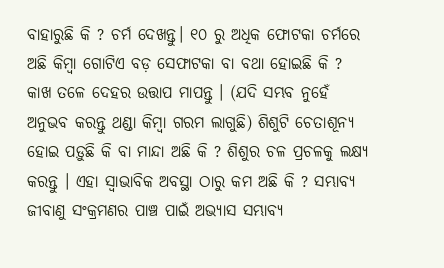ବାହାରୁଛି କି ? ଚର୍ମ ଦେଖନ୍ତୁ। ୧୦ ରୁ ଅଧିକ ଫୋଟକା ଚର୍ମରେ ଅଛି କିମ୍ବା ଗୋଟିଏ ବଡ଼ ସେଫାଟକା ବା ବଥା ହୋଇଛି କି ? କାଖ ତଳେ ଦେହର ଉତ୍ତାପ ମାପନ୍ତୁ । (ଯଦି ସମ୍ଭବ ନୁହେଁ ଅନୁଭବ କରନ୍ତୁ ଥଣ୍ଡା କିମ୍ବା ଗରମ ଲାଗୁଛି) ଶିଶୁଟି ଚେତାଶୂନ୍ୟ ହୋଇ ପଡ଼ୁଛି କି ବା ମାନ୍ଦା ଅଛି କି ? ଶିଶୁର ଚଳ ପ୍ରଚଳକୁ ଲକ୍ଷ୍ୟ କରନ୍ତୁ । ଏହା ସ୍ଵାଭାବିକ ଅବସ୍ଥା ଠାରୁ କମ ଅଛି କି ? ସମ୍ଭାବ୍ୟ ଜୀବାଣୁ ସଂକ୍ରମଣର ପାଞ୍ଚ ପାଇଁ ଅଭ୍ୟାସ ସମ୍ଭାବ୍ୟ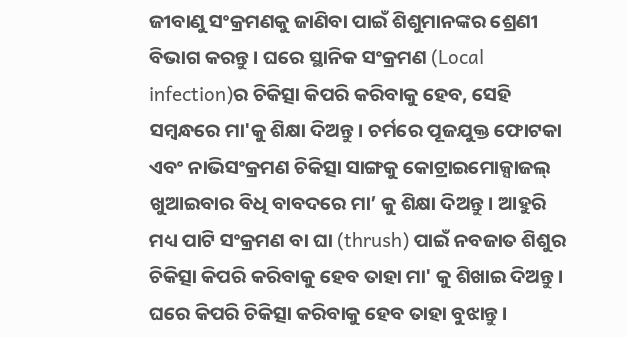ଜୀବାଣୁ ସଂକ୍ରମଣକୁ ଜାଣିବା ପାଇଁ ଶିଶୁମାନଙ୍କର ଶ୍ରେଣୀ ବିଭାଗ କରନ୍ତୁ । ଘରେ ସ୍ଥାନିକ ସଂକ୍ରମଣ (Local infection)ର ଚିକିତ୍ସା କିପରି କରିବାକୁ ହେବ, ସେହି ସମ୍ବନ୍ଧରେ ମା'କୁ ଶିକ୍ଷା ଦିଅନ୍ତୁ । ଚର୍ମରେ ପୂଜଯୁକ୍ତ ଫୋଟକା ଏବଂ ନାଭିସଂକ୍ରମଣ ଚିକିତ୍ସା ସାଙ୍ଗକୁ କୋଟ୍ରାଇମୋକ୍ସାଜଲ୍ ଖୁଆଇବାର ବିଧି ବାବଦରେ ମା’ କୁ ଶିକ୍ଷା ଦିଅନ୍ତୁ । ଆହୁରି ମଧ୍ୟ ପାଟି ସଂକ୍ରମଣ ବା ଘା (thrush) ପାଇଁ ନବଜାତ ଶିଶୁର ଚିକିତ୍ସା କିପରି କରିବାକୁ ହେବ ତାହା ମା' କୁ ଶିଖାଇ ଦିଅନ୍ତୁ । ଘରେ କିପରି ଚିକିତ୍ସା କରିବାକୁ ହେବ ତାହା ବୁଝାନ୍ତୁ ।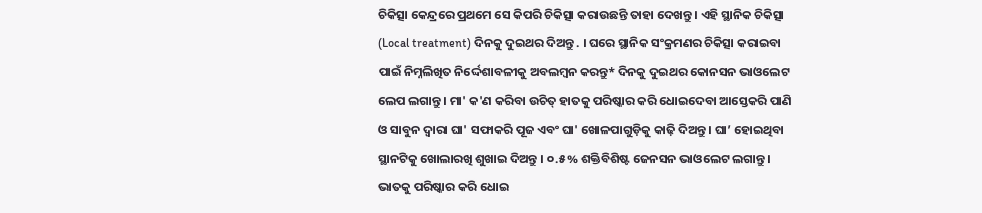ଚିକିତ୍ସା କେନ୍ଦ୍ରରେ ପ୍ରଥମେ ସେ କିପରି ଚିକିତ୍ସା କରାଉଛନ୍ତି ତାହା ଦେଖନ୍ତୁ । ଏହି ସ୍ଥାନିକ ଚିକିତ୍ସା (Local treatment) ଦିନକୁ ଦୁଇଥର ଦିଅନ୍ତୁ . । ଘରେ ସ୍ଥାନିକ ସଂକ୍ରମଣର ଚିକିତ୍ସା କରାଇବା ପାଇଁ ନିମ୍ନଲିଖିତ ନିର୍ଦ୍ଦେଶାବଳୀକୁ ଅବଲମ୍ବନ କରନ୍ତୁ* ଦିନକୁ ଦୁଇଥର କୋନସନ ଭାଓଲେଟ ଲେପ ଲଗାନ୍ତୁ । ମା' କ'ଣ କରିବା ଉଚିତ୍ ହାତକୁ ପରିଷ୍କାର କରି ଧୋଇଦେବା ଆସ୍ତେକରି ପାଣି ଓ ସାବୁନ ଦ୍ଵାରା ଘା' ସଫାକରି ପୂଜ ଏବଂ ଘା' ଖୋଳପାଗୁଡ଼ିକୁ କାଢ଼ି ଦିଅନ୍ତୁ । ଘା’ ହୋଇଥିବା ସ୍ଥାନଟିକୁ ଖୋଲାରଖି ଶୁଖାଇ ଦିଅନ୍ତୁ । ୦.୫% ଶକ୍ତିବିଶିଷ୍ଟ ଜେନସନ ଭାଓଲେଟ ଲଗାନ୍ତୁ । ଭାତକୁ ପରିଷ୍କାର କରି ଧୋଇ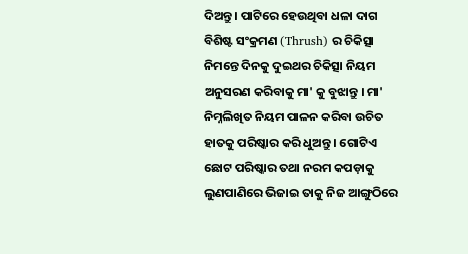ଦିଅନ୍ତୁ । ପାଟିରେ ହେଉଥିବା ଧଳା ଦାଗ ବିଶିଷ୍ଟ ସଂକ୍ରମଣ (Thrush) ର ଚିକିତ୍ସା ନିମନ୍ତେ ଦିନକୁ ଦୁଇଥର ଚିକିତ୍ସା ନିୟମ ଅନୁସରଣ କରିବାକୁ ମା' କୁ ବୁଝାନ୍ତୁ । ମା' ନିମ୍ନଲିଖିତ ନିୟମ ପାଳନ କରିବା ଉଚିତ ହାତକୁ ପରିଷ୍କାର କରି ଧୁଅନ୍ତୁ । ଗୋଟିଏ ଛୋଟ ପରିଷ୍କାର ତଥା ନରମ କପଡ଼ାକୁ ଲୁଣପାଣିରେ ଭିଜାଇ ତାକୁ ନିଜ ଆଙ୍ଗୁଠିରେ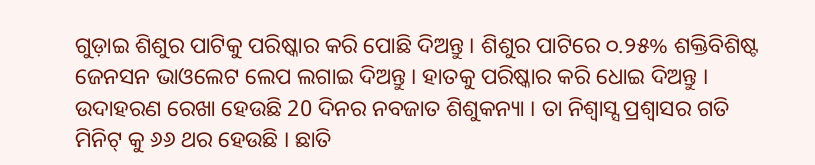ଗୁଡ଼ାଇ ଶିଶୁର ପାଟିକୁ ପରିଷ୍କାର କରି ପୋଛି ଦିଅନ୍ତୁ । ଶିଶୁର ପାଟିରେ ୦.୨୫% ଶକ୍ତିବିଶିଷ୍ଟ ଜେନସନ ଭାଓଲେଟ ଲେପ ଲଗାଇ ଦିଅନ୍ତୁ । ହାତକୁ ପରିଷ୍କାର କରି ଧୋଇ ଦିଅନ୍ତୁ । ଉଦାହରଣ ରେଖା ହେଉଛି 20 ଦିନର ନବଜାତ ଶିଶୁକନ୍ୟା । ତା ନିଶ୍ଵାସ୍ସ ପ୍ରଶ୍ଵାସର ଗତି ମିନିଟ୍ କୁ ୬୬ ଥର ହେଉଛି । ଛାତି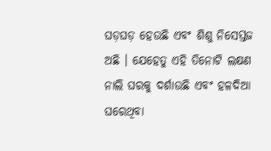ଘଡ଼ଘଡ଼ ହେଉଛି ଏବଂ ଶିଶୁ ନିସେସ୍ତଜ ଅଛି । ଯେହେତୁ ଏହି ତିନୋଟି ଲକ୍ଷଣ ନାଲି ଘରକୁ ଦର୍ଶାଉଛି ଏବଂ ହଳଦିଆ ଘରେଥିବା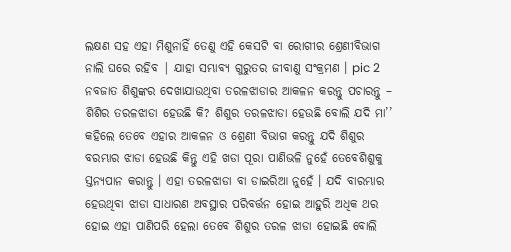ଲକ୍ଷଣ ସହ ଏହା ମିଶୁନାହିଁ ତେଣୁ ଏହି କେସଟି ବା ରୋଗୀର ଶ୍ରେଣୀବିଭାଗ ନାଲି ଘରେ ରହିବ | ଯାହା ସମ୍ଭାବ୍ୟ ଗୁରୁତର ଜୀବାଣୁ ସଂକ୍ରମଣ । pic 2 ନବଜାତ ଶିଶୁଙ୍କର ଦେଖାଯାଉଥିବା ତରଳଝାଡାର ଆକଳନ କରନ୍ତୁ ପଚାରନ୍ତୁ – ଶିଶିର ତରଳଝାଡା ହେଉଛି କି? ଶିଶୁର ତରଳଝାଡା ହେଉଛି ବୋଲି ଯଦି ମା’’ କହିଲେ ତେବେ ଏହାର ଆକଳନ ଓ ଶ୍ରେଣୀ ବିଭାଗ କରନ୍ତୁ ଯଦି ଶିଶୁର ବରମ୍ଭାର ଝାଡା ହେଉଛି କିନ୍ତୁ ଏହି ଖଡା ପୂରା ପାଣିଭଳି ନୁହେଁ ତେବେଶିଶୁକୁ ସ୍ତନ୍ୟପାନ କରାନ୍ତୁ । ଏହା ତରଳଝାଡା ବା ଡାଇରିଆ ନୁହେଁ । ଯଦି ବାରମ୍ଭାର ହେଉଥିବା ଝାଡା ସାଧାରଣ ଅବସ୍ଥାର ପରିବର୍ତ୍ତନ ହୋଇ ଆହୁରି ଅଧିକ ଥର ହୋଇ ଏହା ପାଣିପରି ହେଲା ତେବେ ଶିଶୁର ତରଳ ଝାଡା ହୋଇଛି ବୋଲି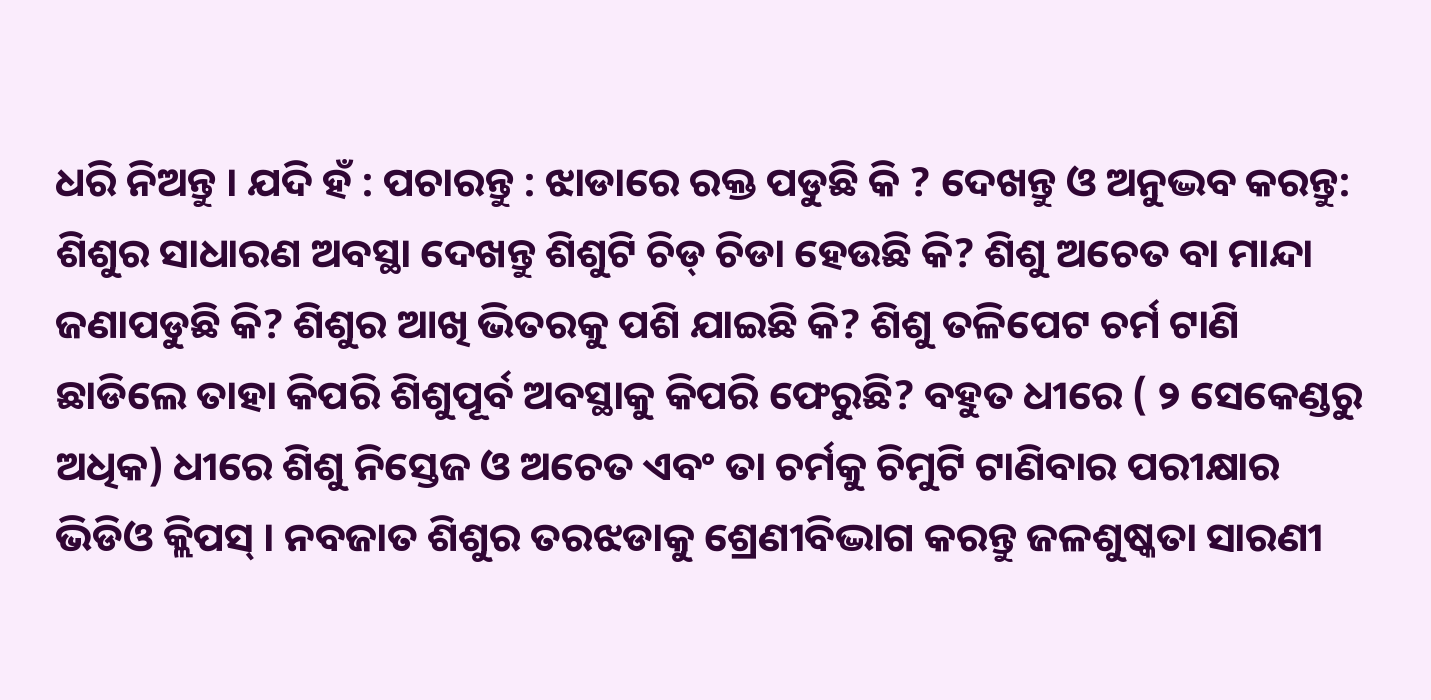ଧରି ନିଅନ୍ତୁ । ଯଦି ହଁ : ପଚାରନ୍ତୁ : ଝାଡାରେ ରକ୍ତ ପଡୁଛି କି ? ଦେଖନ୍ତୁ ଓ ଅନୁଦ୍ଭବ କରନ୍ତୁ: ଶିଶୁର ସାଧାରଣ ଅବସ୍ଥା ଦେଖନ୍ତୁ ଶିଶୁଟି ଚିଡ୍ ଚିଡା ହେଉଛି କି? ଶିଶୁ ଅଚେତ ବା ମାନ୍ଦା ଜଣାପଡୁଛି କି? ଶିଶୁର ଆଖି ଭିତରକୁ ପଶି ଯାଇଛି କି? ଶିଶୁ ତଳିପେଟ ଚର୍ମ ଟାଣି ଛାଡିଲେ ତାହା କିପରି ଶିଶୁପୂର୍ବ ଅବସ୍ଥାକୁ କିପରି ଫେରୁଛି? ବହୁତ ଧୀରେ ( ୨ ସେକେଣ୍ଡରୁ ଅଧିକ) ଧୀରେ ଶିଶୁ ନିସ୍ତେଜ ଓ ଅଚେତ ଏବଂ ତା ଚର୍ମକୁ ଚିମୁଟି ଟାଣିବାର ପରୀକ୍ଷାର ଭିଡିଓ କ୍ଲିପସ୍ । ନବଜାତ ଶିଶୁର ତରଝଡାକୁ ଶ୍ରେଣୀବିଦ୍ଭାଗ କରନ୍ତୁ ଜଳଶୁଷ୍କତା ସାରଣୀ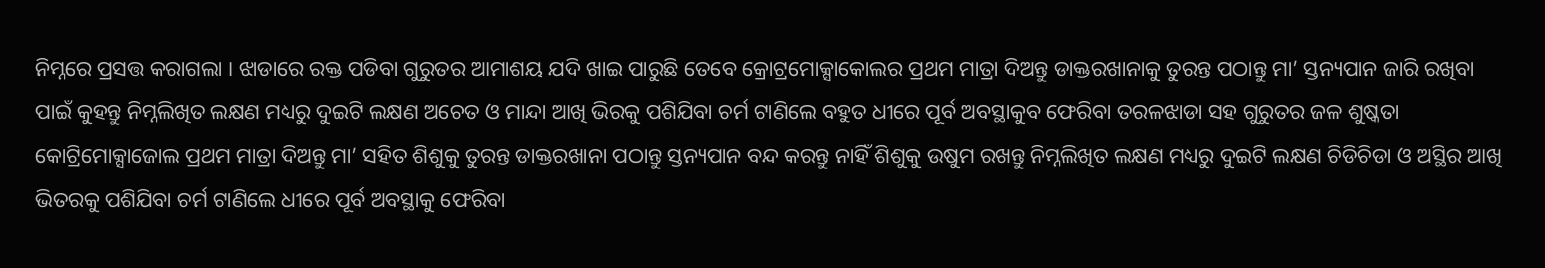ନିମ୍ନରେ ପ୍ରସତ୍ତ କରାଗଲା । ଝାଡାରେ ରକ୍ତ ପଡିବା ଗୁରୁତର ଆମାଶୟ ଯଦି ଖାଇ ପାରୁଛି ତେବେ କ୍ରୋଟ୍ରମୋକ୍ସାକୋଲର ପ୍ରଥମ ମାତ୍ରା ଦିଅନ୍ତୁ ଡାକ୍ତରଖାନାକୁ ତୁରନ୍ତ ପଠାନ୍ତୁ ମା’ ସ୍ତନ୍ୟପାନ ଜାରି ରଖିବା ପାଇଁ କୁହନ୍ତୁ ନିମ୍ନଲିଖିତ ଲକ୍ଷଣ ମଧ୍ୟରୁ ଦୁଇଟି ଲକ୍ଷଣ ଅଚେତ ଓ ମାନ୍ଦା ଆଖି ଭିରକୁ ପଶିଯିବା ଚର୍ମ ଟାଣିଲେ ବହୁତ ଧୀରେ ପୂର୍ବ ଅବସ୍ଥାକୁବ ଫେରିବା ତରଳଝାଡା ସହ ଗୁରୁତର ଜଳ ଶୁଷ୍କତା କୋଟ୍ରିମୋକ୍ସାଜୋଲ ପ୍ରଥମ ମାତ୍ରା ଦିଅନ୍ତୁ ମା’ ସହିତ ଶିଶୁକୁ ତୁରନ୍ତ ଡାକ୍ତରଖାନା ପଠାନ୍ତୁ ସ୍ତନ୍ୟପାନ ବନ୍ଦ କରନ୍ତୁ ନାହିଁ ଶିଶୁକୁ ଉଷୁମ ରଖନ୍ତୁ ନିମ୍ନଲିଖିତ ଲକ୍ଷଣ ମଧ୍ୟରୁ ଦୁଇଟି ଲକ୍ଷଣ ଚିଡିଚିଡା ଓ ଅସ୍ଥିର ଆଖି ଭିତରକୁ ପଶିଯିବା ଚର୍ମ ଟାଣିଲେ ଧୀରେ ପୂର୍ବ ଅବସ୍ଥାକୁ ଫେରିବା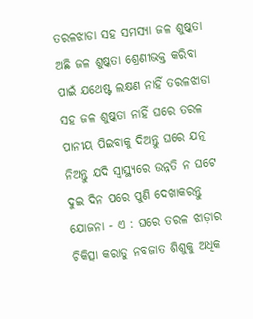ତରଳଝାଡା ସହ ସମସ୍ୟା ଜଳ ଶୁଷ୍କତା ଅଛି ଜଳ ଶୁଷ୍କତା ଶ୍ରେଣୀଭକ୍ତ କରିବା ପାଇଁ ଯଥେଷ୍ଟ ଲକ୍ଷଣ ନାହିଁ ତରଳଝାଡା ସହ ଜଳ ଶୁଷ୍କତା ନାହିଁ ଘରେ ତରଳ ପାନୀୟ ପିଇବାକୁ ଦିଅନ୍ତୁ ଘରେ ଯତ୍ନ ନିଅନ୍ତୁ ଯଦି ସ୍ୱାସ୍ଥ୍ୟରେ ଉନ୍ନତି ନ ଘଟେ ଦୁଇ ଦିନ ପରେ ପୁଣି ଦେଖାକରନ୍ତୁ ଯୋଜନା - ଏ : ଘରେ ତରଳ ଝାଡ଼ାର ଚିକିତ୍ସା କରାଡୁ ନବଜାତ ଶିଶୁକୁ ଅଧିକ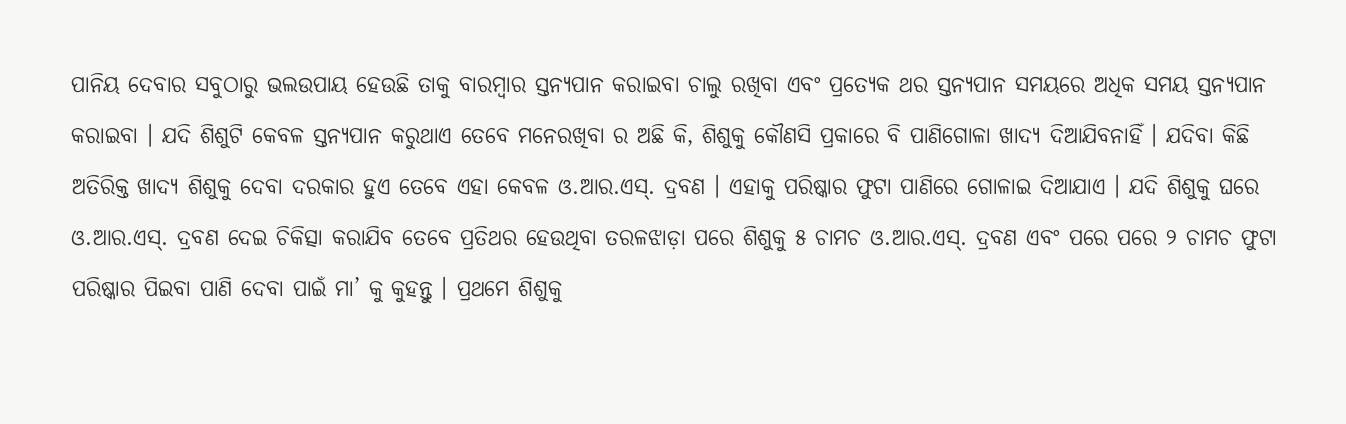ପାନିୟ ଦେବାର ସବୁଠାରୁ ଭଲଉପାୟ ହେଉଛି ତାକୁ ବାରମ୍ବାର ସ୍ତନ୍ୟପାନ କରାଇବା ଚାଲୁ ରଖିବା ଏବଂ ପ୍ରତ୍ୟେକ ଥର ସ୍ତନ୍ୟପାନ ସମୟରେ ଅଧିକ ସମୟ ସ୍ତନ୍ୟପାନ କରାଇବା । ଯଦି ଶିଶୁଟି କେବଳ ସ୍ତନ୍ୟପାନ କରୁଥାଏ ତେବେ ମନେରଖିବା ର ଅଛି କି, ଶିଶୁକୁ କୌଣସି ପ୍ରକାରେ ବି ପାଣିଗୋଳା ଖାଦ୍ୟ ଦିଆଯିବନାହିଁ । ଯଦିବା କିଛି ଅତିରିକ୍ତ ଖାଦ୍ୟ ଶିଶୁକୁ ଦେବା ଦରକାର ହୁଏ ତେବେ ଏହା କେବଳ ଓ.ଆର.ଏସ୍. ଦ୍ରବଣ । ଏହାକୁ ପରିଷ୍କାର ଫୁଟା ପାଣିରେ ଗୋଳାଇ ଦିଆଯାଏ । ଯଦି ଶିଶୁକୁ ଘରେ ଓ.ଆର.ଏସ୍. ଦ୍ରବଣ ଦେଇ ଚିକିତ୍ସା କରାଯିବ ତେବେ ପ୍ରତିଥର ହେଉଥିବା ତରଳଝାଡ଼ା ପରେ ଶିଶୁକୁ ୫ ଚାମଚ ଓ.ଆର.ଏସ୍. ଦ୍ରବଣ ଏବଂ ପରେ ପରେ ୨ ଚାମଚ ଫୁଟା ପରିଷ୍କାର ପିଇବା ପାଣି ଦେବା ପାଇଁ ମା’ କୁ କୁହନ୍ତୁ । ପ୍ରଥମେ ଶିଶୁକୁ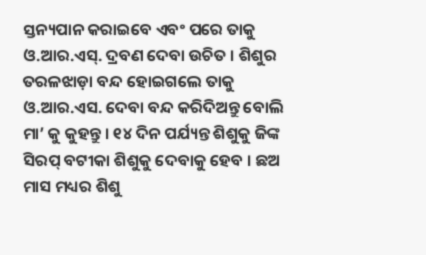ସ୍ତନ୍ୟପାନ କରାଇବେ ଏବଂ ପରେ ତାକୁ ଓ.ଆର.ଏସ୍. ଦ୍ରବଣ ଦେବା ଉଚିତ । ଶିଶୁର ତରଳଝାଡ଼ା ବନ୍ଦ ହୋଇଗଲେ ତାକୁ ଓ.ଆର.ଏସ. ଦେବା ବନ୍ଦ କରିଦିଅନ୍ତୁ ବୋଲି ମା’ କୁ କୁହନ୍ତୁ । ୧୪ ଦିନ ପର୍ଯ୍ୟନ୍ତ ଶିଶୁକୁ ଜିଙ୍କ ସିରପ୍ ବଟୀକା ଶିଶୁକୁ ଦେବାକୁ ହେବ । ଛଅ ମାସ ମଧ୍ୟର ଶିଶୁ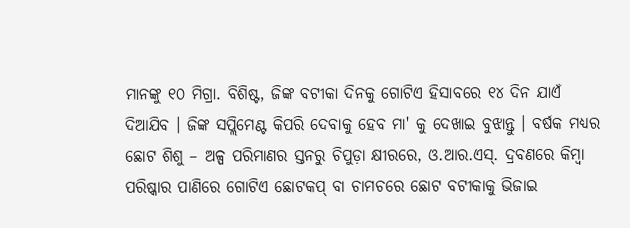ମାନଙ୍କୁ ୧୦ ମିଗ୍ରା. ବିଶିଷ୍ଟ, ଜିଙ୍କ ବଟୀକା ଦିନକୁ ଗୋଟିଏ ହିସାବରେ ୧୪ ଦିନ ଯାଏଁ ଦିଆଯିବ । ଜିଙ୍କ ସପ୍ଲିମେଣ୍ଟ କିପରି ଦେବାକୁ ହେବ ମା' କୁ ଦେଖାଇ ବୁଝାନ୍ତୁ । ବର୍ଷକ ମଧ୍ୟର ଛୋଟ ଶିଶୁ – ଅଳ୍ପ ପରିମାଣର ସ୍ତନରୁ ଚିପୁଡ଼ା କ୍ଷୀରରେ, ଓ.ଆର.ଏସ୍. ଦ୍ରବଣରେ କିମ୍ବା ପରିଷ୍କାର ପାଣିରେ ଗୋଟିଏ ଛୋଟକପ୍ ବା ଚାମଚରେ ଛୋଟ ବଟୀକାକୁ ଭିଜାଇ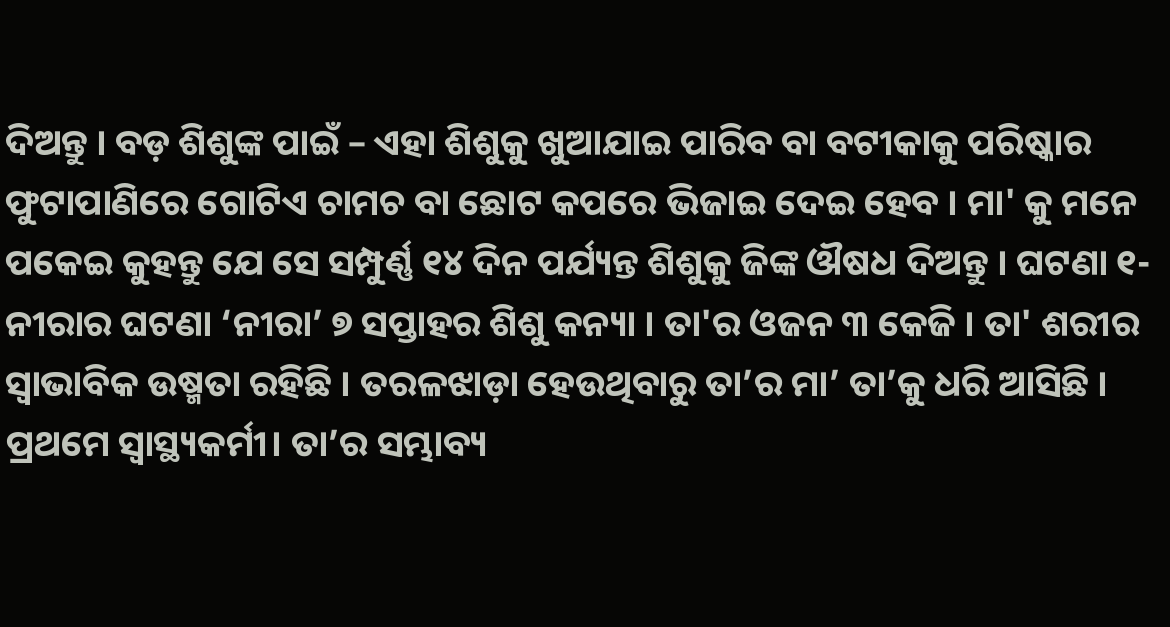ଦିଅନ୍ତୁ । ବଡ଼ ଶିଶୁଙ୍କ ପାଇଁ – ଏହା ଶିଶୁକୁ ଖୁଆଯାଇ ପାରିବ ବା ବଟୀକାକୁ ପରିଷ୍କାର ଫୁଟାପାଣିରେ ଗୋଟିଏ ଚାମଚ ବା ଛୋଟ କପରେ ଭିଜାଇ ଦେଇ ହେବ । ମା' କୁ ମନେ ପକେଇ କୁହନ୍ତୁ ଯେ ସେ ସମ୍ପୁର୍ଣ୍ଣ ୧୪ ଦିନ ପର୍ଯ୍ୟନ୍ତ ଶିଶୁକୁ ଜିଙ୍କ ଔଷଧ ଦିଅନ୍ତୁ । ଘଟଣା ୧-ନୀରାର ଘଟଣା ‘ନୀରା’ ୭ ସପ୍ତାହର ଶିଶୁ କନ୍ୟା । ତା'ର ଓଜନ ୩ କେଜି । ତା' ଶରୀର ସ୍ଵାଭାବିକ ଉଷ୍ମତା ରହିଛି । ତରଳଝାଡ଼ା ହେଉଥିବାରୁ ତା’ର ମା’ ତା’କୁ ଧରି ଆସିଛି । ପ୍ରଥମେ ସ୍ଵାସ୍ଥ୍ୟକର୍ମୀ। ତା’ର ସମ୍ଭାବ୍ୟ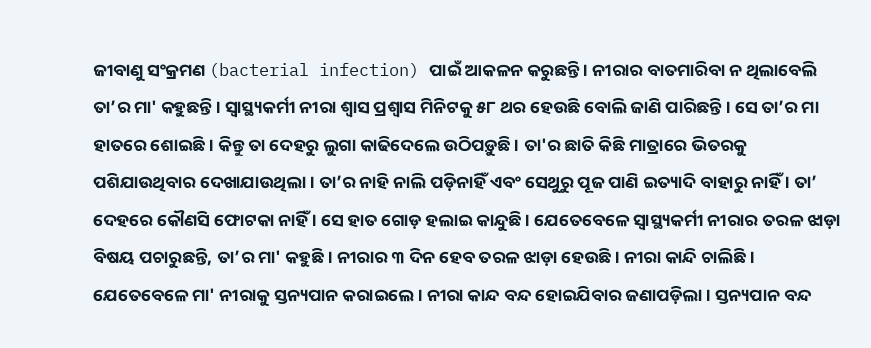ଜୀବାଣୁ ସଂକ୍ରମଣ (bacterial infection) ପାଇଁ ଆକଳନ କରୁଛନ୍ତି । ନୀରାର ବାତମାରିବା ନ ଥିଲାବେଲି ତା’ର ମା' କହୁଛନ୍ତି । ସ୍ଵାସ୍ଥ୍ୟକର୍ମୀ ନୀରା ଶ୍ଵାସ ପ୍ରଶ୍ଵାସ ମିନିଟକୁ ୫୮ ଥର ହେଉଛି ବୋଲି ଜାଣି ପାରିଛନ୍ତି । ସେ ତା’ର ମା ହାତରେ ଶୋଇଛି । କିନ୍ତୁ ତା ଦେହରୁ ଲୁଗା କାଢିଦେଲେ ଉଠିପଡ଼ୁଛି । ତା'ର ଛାତି କିଛି ମାତ୍ରାରେ ଭିତରକୁ ପଶିଯାଉଥିବାର ଦେଖାଯାଉଥିଲା । ତା’ର ନାହି ନାଲି ପଡ଼ିନାହିଁ ଏବଂ ସେଥୁରୁ ପୂଜ ପାଣି ଇତ୍ୟାଦି ବାହାରୁ ନାହିଁ । ତା’ ଦେହରେ କୌଣସି ଫୋଟକା ନାହିଁ । ସେ ହାତ ଗୋଡ଼ ହଲାଇ କାନ୍ଦୁଛି । ଯେତେବେଳେ ସ୍ଵାସ୍ଥ୍ୟକର୍ମୀ ନୀରାର ତରଳ ଝାଡ଼ା ବିଷୟ ପଚାରୁଛନ୍ତି, ତା’ର ମା' କହୁଛି। ନୀରାର ୩ ଦିନ ହେବ ତରଳ ଝାଡ଼ା ହେଉଛି । ନୀରା କାନ୍ଦି ଚାଲିଛି । ଯେତେବେଳେ ମା' ନୀରାକୁ ସ୍ତନ୍ୟପାନ କରାଇଲେ। ନୀରା କାନ୍ଦ ବନ୍ଦ ହୋଇଯିବାର ଜଣାପଡ଼ିଲା । ସ୍ତନ୍ୟପାନ ବନ୍ଦ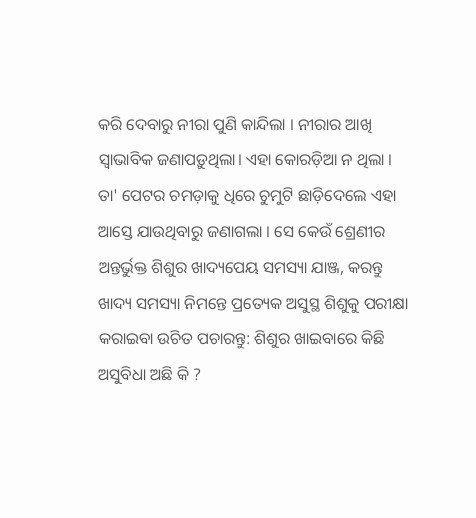କରି ଦେବାରୁ ନୀରା ପୁଣି କାନ୍ଦିଲା । ନୀରାର ଆଖି ସ୍ଵାଭାବିକ ଜଣାପଡ଼ୁଥିଲା। ଏହା କୋରଡ଼ିଆ ନ ଥିଲା । ତା' ପେଟର ଚମଡ଼ାକୁ ଧିରେ ଚୁମୁଟି ଛାଡ଼ିଦେଲେ ଏହା ଆସ୍ତେ ଯାଉଥିବାରୁ ଜଣାଗଲା । ସେ କେଉଁ ଶ୍ରେଣୀର ଅନ୍ତର୍ଭୁକ୍ତ ଶିଶୁର ଖାଦ୍ୟପେୟ ସମସ୍ୟା ଯାଞ୍ଜ, କରନ୍ତୁ ଖାଦ୍ୟ ସମସ୍ୟା ନିମନ୍ତେ ପ୍ରତ୍ୟେକ ଅସୁସ୍ଥ ଶିଶୁକୁ ପରୀକ୍ଷା କରାଇବା ଉଚିତ ପଚାରନ୍ତୁ: ଶିଶୁର ଖାଇବାରେ କିଛି ଅସୁବିଧା ଅଛି କି ?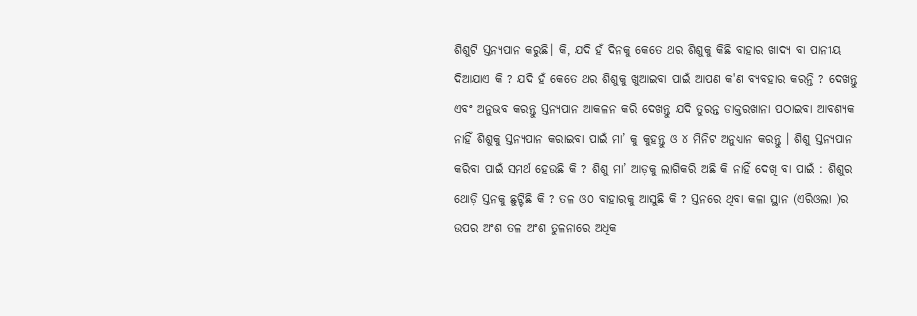ଶିଶୁଟି ସ୍ତନ୍ୟପାନ କରୁଛି। କି, ଯଦି ହଁ ଦିନକୁ କେତେ ଥର ଶିଶୁକୁ କିଛି ବାହାର ଖାଦ୍ୟ ବା ପାନୀୟ ଦିଆଯାଏ କି ? ଯଦି ହଁ କେତେ ଥର ଶିଶୁକୁ ଖୁଆଇବା ପାଇଁ ଆପଣ କ'ଣ ବ୍ୟବହାର କରନ୍ତି ? ଦେଖନ୍ତୁ ଏବଂ ଅନୁଭବ କରନ୍ତୁ ସ୍ତନ୍ୟପାନ ଆକଳନ କରି ଦେଖନ୍ତୁ ଯଦି ତୁରନ୍ତ ଡାକ୍ତରଖାନା ପଠାଇବା ଆବଶ୍ୟକ ନାହିଁ ଶିଶୁକୁ ସ୍ତନ୍ୟପାନ କରାଇବା ପାଇଁ ମା’ କୁ କୁହନ୍ତୁ ଓ ୪ ମିନିଟ ଅନୁଧ୍ୟାନ କରନ୍ତୁ । ଶିଶୁ ସ୍ତନ୍ୟପାନ କରିବା ପାଇଁ ସମର୍ଥ ହେଉଛି କି ? ଶିଶୁ ମା’ ଆଡ଼କୁ ଲାଗିକରି ଅଛି କି ନାହିଁ ଦେଖି ବା ପାଇଁ : ଶିଶୁର ଥୋଡ଼ି ସ୍ତନକୁ ଛୁଟ୍ଟିଛି କି ? ତଳ ଓ୦ ବାହାରକୁ ଆସୁଛି କି ? ସ୍ତନରେ ଥିବା କଳା ସ୍ଥାନ (ଏରିଓଲା )ର ଉପର ଅଂଶ ତଳ ଅଂଶ ତୁଳନାରେ ଅଧିକ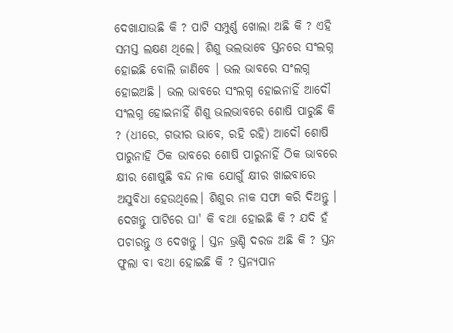ଦେଖାଯାଉଛି କି ? ପାଟି ସମ୍ପୁର୍ଣ୍ଣ ଖୋଲା ଅଛି କି ? ଏହି ସମସ୍ତ ଲକ୍ଷଣ ଥିଲେ। ଶିଶୁ ଭଲଭାବେ ସ୍ତନରେ ସଂଲଗ୍ନ ହୋଇଛି ବୋଲି ଜାଣିବେ । ଭଲ ଭାବରେ ସଂଲଗ୍ନ ହୋଇଅଛି । ଭଲ ଭାବରେ ସଂଲଗ୍ନ ହୋଇନାହିଁ ଆଦୌ ସଂଲଗ୍ନ ହୋଇନାହିଁ ଶିଶୁ ଭଲଭାବରେ ଶୋଷି ପାରୁଛି କି ? (ଧୀରେ, ଗଭୀର ଭାବେ, ରହି ରହି) ଆଦୌ ଶୋଷି ପାରୁନାହି ଠିକ ଭାବରେ ଶୋଷି ପାରୁନାହିଁ ଠିକ ଭାବରେ କ୍ଷୀର ଶୋଷୁଛି ବନ୍ଦ ନାକ ଯୋଗୁଁ କ୍ଷୀର ଖାଇବାରେ ଅସୁବିଧା ହେଉଥିଲେ। ଶିଶୁର ନାକ ସଫା କରି ଦିଅନ୍ତୁ । ଦେଖନ୍ତୁ ପାଟିରେ ଘା' କି ବଥା ହୋଇଛି କି ? ଯଦି ହଁ ପଚାରନ୍ତୁ ଓ ଦେଖନ୍ତୁ । ସ୍ତନ ଭ୍ରଣ୍ଡି ଦରଜ ଅଛି କି ? ସ୍ତନ ଫୁଲା ବା ବଥା ହୋଇଛି କି ? ସ୍ତନ୍ୟପାନ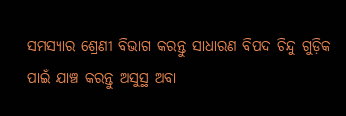ସମସ୍ୟାର ଶ୍ରେଣୀ ବିଭାଗ କରନ୍ତୁ ସାଧାରଣ ବିପଦ ଚିନ୍ଦୁ ଗୁଡ଼ିକ ପାଇଁ ଯାଞ୍ଚ କରନ୍ତୁ ଅସୁସ୍ଥ ଅବା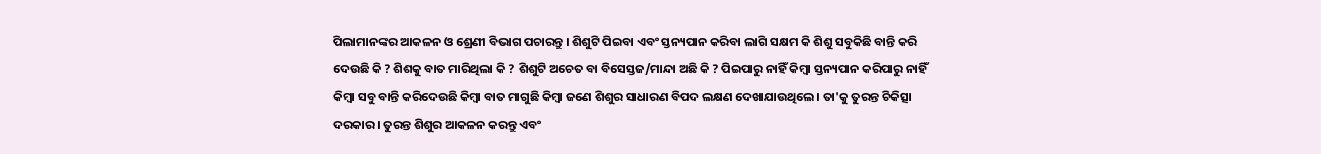ପିଲାମାନଙ୍କର ଆକଳନ ଓ ଶ୍ରେଣୀ ବିଭାଗ ପଚାରନ୍ତୁ । ଶିଶୁଟି ପିଇବା ଏବଂ ସ୍ତନ୍ୟପାନ କରିବା ଲାଗି ସକ୍ଷମ କି ଶିଶୁ ସବୁକିଛି ବାନ୍ତି କରି ଦେଉଛି କି ? ଶିଶକୁ ବାତ ମାରିଥିଲା କି ? ଶିଶୁଟି ଅଚେତ ବା ବିସେସ୍ତଜ/ମାନ୍ଦା ଅଛି କି ? ପିଇପାରୁ ନାହିଁ କିମ୍ବା ସ୍ତନ୍ୟପାନ କରିପାରୁ ନାହିଁ କିମ୍ବା ସବୁ ବାନ୍ତି କରିଦେଉଛି କିମ୍ବା ବାତ ମାଗୁଛି କିମ୍ବା ଜଣେ ଶିଶୁର ସାଧାରଣ ବିପଦ ଲକ୍ଷଣ ଦେଖାଯାଉଥିଲେ। ତା'କୁ ତୁରନ୍ତ ଚିକିତ୍ସା ଦରକାର । ତୁରନ୍ତ ଶିଶୁର ଆକଳନ କରନ୍ତୁ ଏବଂ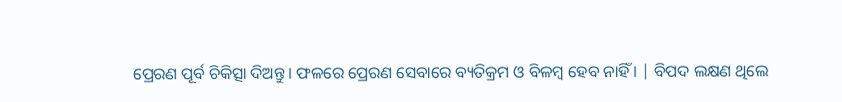ପ୍ରେରଣ ପୂର୍ବ ଚିକିତ୍ସା ଦିଅନ୍ତୁ । ଫଳରେ ପ୍ରେରଣ ସେବାରେ ବ୍ୟତିକ୍ରମ ଓ ବିଳମ୍ବ ହେବ ନାହିଁ । | ବିପଦ ଲକ୍ଷଣ ଥିଲେ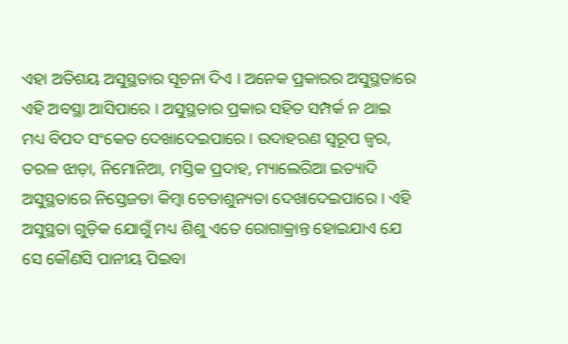ଏହା ଅତିଶୟ ଅସୁସ୍ଥତାର ସୂଚନା ଦିଏ । ଅନେକ ପ୍ରକାରର ଅସୁସ୍ଥତାରେ ଏହି ଅବସ୍ଥା ଆସିପାରେ । ଅସୁସ୍ଥତାର ପ୍ରକାର ସହିତ ସମ୍ପର୍କ ନ ଥାଇ ମଧ୍ୟ ବିପଦ ସଂକେତ ଦେଖାଦେଇପାରେ । ଉଦାହରଣ ସ୍ଵରୂପ ଜ୍ଵର, ତରଳ ଝାଡ଼ା, ନିମୋନିଆ, ମସ୍ତିକ ପ୍ରଦାହ, ମ୍ୟାଲେରିଆ ଇତ୍ୟାଦି ଅସୁସ୍ଥତାରେ ନିସ୍ତେଜତା କିମ୍ବା ଚେତାଶୁନ୍ୟତା ଦେଖାଦେଇପାରେ । ଏହି ଅସୁସ୍ଥତା ଗୁଡ଼ିକ ଯୋଗୁଁ ମଧ୍ୟ ଶିଶୁ ଏତେ ରୋଗାକ୍ରାନ୍ତ ହୋଇଯାଏ ଯେ ସେ କୌଣସି ପାନୀୟ ପିଇବା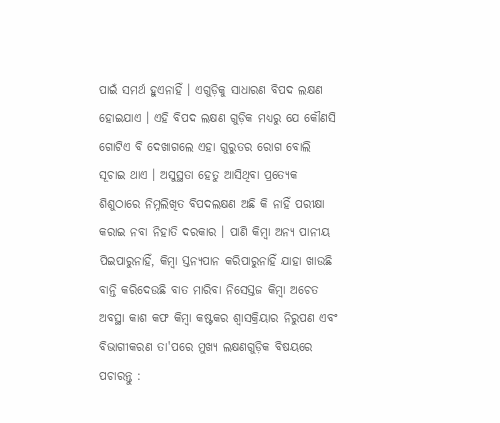ପାଇଁ ସମର୍ଥ ହୁଏନାହିଁ । ଏଗୁଡ଼ିକୁ ସାଧାରଣ ବିପଦ ଲକ୍ଷଣ ହୋଇଯାଏ । ଏହି ବିପଦ ଲକ୍ଷଣ ଗୁଡ଼ିକ ମଧ୍ୟରୁ ଯେ କୌଣସି ଗୋଟିଏ ବି ଦେଖାଗଲେ ଏହା ଗୁରୁତର ରୋଗ ବୋଲି ସୂଚାଇ ଥାଏ । ଅସୁସ୍ଥତା ହେତୁ ଆସିଥିବା ପ୍ରତ୍ୟେକ ଶିଶୁଠାରେ ନିମ୍ନଲିଖିତ ବିପଦଲକ୍ଷଣ ଅଛି କି ନାହିଁ ପରୀକ୍ଷା କରାଇ ନବା ନିହାତି ଦରକାର । ପାଣି କିମ୍ବା ଅନ୍ୟ ପାନୀୟ ପିଇପାରୁନାହିଁ, କିମ୍ବା ସ୍ତନ୍ୟପାନ କରିପାରୁନାହିଁ ଯାହା ଖାଉଛି ବାନ୍ତି କରିଦେଉଛି ବାତ ମାରିବା ନିସେସ୍ତଜ କିମ୍ବା ଅଚେତ ଅବସ୍ଥା କାଶ କଫ କିମ୍ବା କଷ୍ଟକର ଶ୍ଵାସକ୍ରିୟାର ନିରୁପଣ ଏବଂ ବିଭାଗୀକରଣ ତା'ପରେ ମୁଖ୍ୟ ଲକ୍ଷଣଗୁଡ଼ିକ ବିଷୟରେ ପଚାରନ୍ତୁ :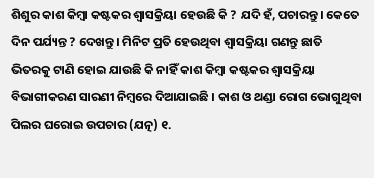ଶିଶୁର କାଶ କିମ୍ବା କଷ୍ଟକର ଶ୍ଵାସକ୍ରିୟା ହେଉଛି କି ? ଯଦି ହଁ, ପଚାରନ୍ତୁ । କେତେ ଦିନ ପର୍ଯ୍ୟନ୍ତ ? ଦେଖନ୍ତୁ । ମିନିଟ ପ୍ରତି ହେଉଥିବା ଶ୍ଵାସକ୍ରିୟା ଗଣନ୍ତୁ ଛାତି ଭିତରକୁ ଟାଣି ହୋଇ ଯାଉଛି କି ନାହିଁ କାଶ କିମ୍ବା କଷ୍ଟକର ଶ୍ଵାସକ୍ରିୟା ବିଭାଗୀକରଣ ସାରଣୀ ନିମ୍ବରେ ଦିଆଯାଇଛି । କାଶ ଓ ଥଣ୍ଡା ରୋଗ ଭୋଗୁଥିବା ପିଲର ଘରୋଇ ଉପଚାର (ଯତ୍ନ) ୧.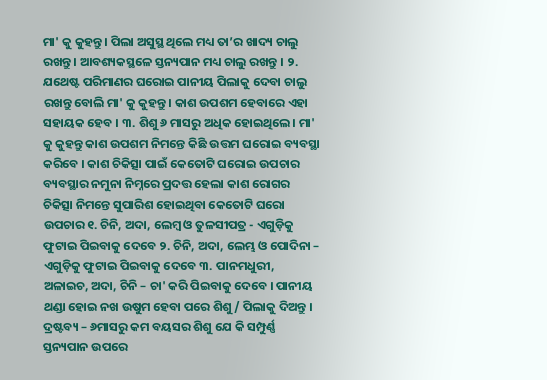ମା' କୁ କୁହନ୍ତୁ। ପିଲା ଅସୁସ୍ଥ ଥିଲେ ମଧ୍ୟ ତା’ର ଖାଦ୍ୟ ଚାଲୁ ରଖନ୍ତୁ । ଆବଶ୍ୟକସ୍ଥଳେ ସ୍ତନ୍ୟପାନ ମଧ୍ୟ ଚାଲୁ ରଖନ୍ତୁ । ୨. ଯଥେଷ୍ଟ ପରିମାଣର ଘରୋଇ ପାନୀୟ ପିଲାକୁ ଦେବା ଚାଲୁ ରଖନ୍ତୁ ବୋଲି ମା' କୁ କୁହନ୍ତୁ । କାଶ ଉପଶମ ହେବାରେ ଏହା ସହାୟକ ହେବ । ୩. ଶିଶୁ ୬ ମାସରୁ ଅଧିକ ହୋଇଥିଲେ। ମା' କୁ କୁହନ୍ତୁ କାଶ ଉପଶମ ନିମନ୍ତେ କିଛି ଉତ୍ତମ ଘରୋଇ ବ୍ୟବସ୍ଥା କରିବେ । କାଶ ଚିକିତ୍ସା ପାଇଁ କେତୋଟି ଘରୋଇ ଉପଚାର ବ୍ୟବସ୍ଥାର ନମୁନା ନିମ୍ନରେ ପ୍ରଦତ୍ତ ହେଲା କାଶ ରୋଗର ଚିକିତ୍ସା ନିମନ୍ତେ ସୁପାରିଶ ହୋଇଥିବା କେତୋଟି ଘରୋ ଉପଚାର ୧. ଚିନି, ଅଦା, ଲେମ୍ବ ଓ ତୁଳସୀପତ୍ର - ଏଗୁଡ଼ିକୁ ଫୁଟାଇ ପିଇବାକୁ ଦେବେ ୨. ଚିନି, ଅଦା, ଲେମ୍ଭ ଓ ପୋଦିନା – ଏଗୁଡ଼ିକୁ ଫୁଟାଇ ପିଇବାକୁ ଦେବେ ୩. ପାନମଧୁରୀ, ଅଳାଇଚ, ଅଦା, ଚିନି – ଚା' କରି ପିଇବାକୁ ଦେବେ । ପାନୀୟ ଥଣ୍ଡା ହୋଇ ନଖ ଉଷୁମ ହେବା ପରେ ଶିଶୁ/ ପିଲାକୁ ଦିଅନ୍ତୁ । ଦ୍ରଷ୍ଟବ୍ୟ – ୬ମାସରୁ କମ ବୟସର ଶିଶୁ ଯେ କି ସମ୍ପୁର୍ଣ୍ଣ ସ୍ତନ୍ୟପାନ ଉପରେ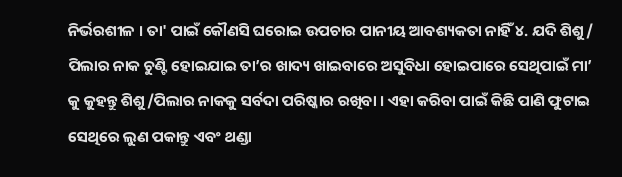ନିର୍ଭରଶୀଳ । ତା' ପାଇଁ କୌଣସି ଘରୋଇ ଉପଚାର ପାନୀୟ ଆବଶ୍ୟକତା ନାହିଁ ୪. ଯଦି ଶିଶୁ/ ପିଲାର ନାକ ଚୁଣ୍ଟି ହୋଇଯାଇ ତା’ର ଖାଦ୍ୟ ଖାଇବାରେ ଅସୁବିଧା ହୋଇପାରେ ସେଥିପାଇଁ ମା’ କୁ କୁହନ୍ତୁ ଶିଶୁ/ପିଲାର ନାକକୁ ସର୍ବଦା ପରିଷ୍କାର ରଖିବା । ଏହା କରିବା ପାଇଁ କିଛି ପାଣି ଫୁଟାଇ ସେଥିରେ ଲୁଣ ପକାନ୍ତୁ ଏବଂ ଥଣ୍ଡା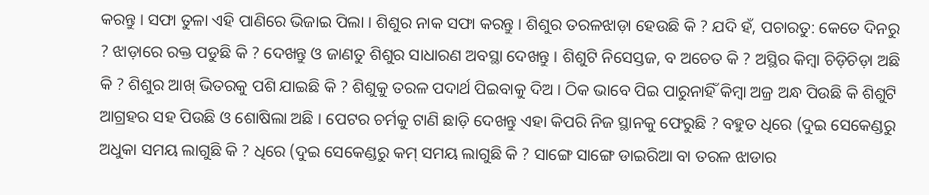କରନ୍ତୁ । ସଫା ତୁଳା ଏହି ପାଣିରେ ଭିଜାଇ ପିଲା । ଶିଶୁର ନାକ ସଫା କରନ୍ତୁ । ଶିଶୁର ତରଳଝାଡ଼ା ହେଉଛି କି ? ଯଦି ହଁ, ପଚାରତୁ: କେତେ ଦିନରୁ ? ଝାଡ଼ାରେ ରକ୍ତ ପଡୁଛି କି ? ଦେଖନ୍ତୁ ଓ ଜାଣତୁ ଶିଶୁର ସାଧାରଣ ଅବସ୍ଥା ଦେଖନ୍ତୁ । ଶିଶୁଟି ନିସେସ୍ତଜ, ବ ଅଚେତ କି ? ଅସ୍ଥିର କିମ୍ବା ଚିଡ଼ିଚିଡ଼ା ଅଛି କି ? ଶିଶୁର ଆଖ୍ ଭିତରକୁ ପଶି ଯାଇଛି କି ? ଶିଶୁକୁ ତରଳ ପଦାର୍ଥ ପିଇବାକୁ ଦିଅ । ଠିକ ଭାବେ ପିଇ ପାରୁନାହିଁ କିମ୍ବା ଅଜ୍ର ଅନ୍ଧ ପିଉଛି କି ଶିଶୁଟି ଆଗ୍ରହର ସହ ପିଉଛି ଓ ଶୋଷିଲା ଅଛି । ପେଟର ଚର୍ମକୁ ଟାଣି ଛାଡ଼ି ଦେଖନ୍ତୁ ଏହା କିପରି ନିଜ ସ୍ଥାନକୁ ଫେରୁଛି ? ବହୁତ ଧିରେ (ଦୁଇ ସେକେଣ୍ଡରୁ ଅଧୁକା ସମୟ ଲାଗୁଛି କି ? ଧିରେ (ଦୁଇ ସେକେଣ୍ଡରୁ କମ୍ ସମୟ ଲାଗୁଛି କି ? ସାଙ୍ଗେ ସାଙ୍ଗେ ଡାଇରିଆ ବା ତରଳ ଝାଡାର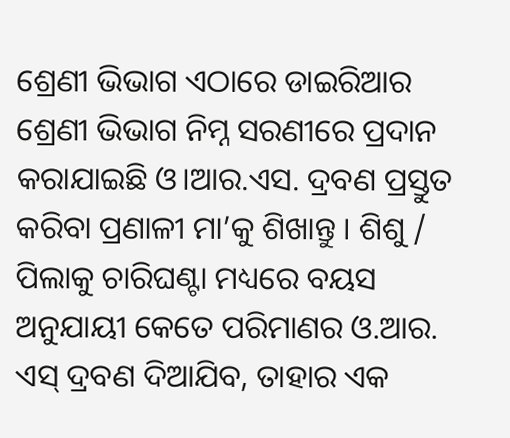ଶ୍ରେଣୀ ଭିଭାଗ ଏଠାରେ ଡାଇରିଆର ଶ୍ରେଣୀ ଭିଭାଗ ନିମ୍ନ ସରଣୀରେ ପ୍ରଦାନ କରାଯାଇଛି ଓ।ଆର.ଏସ. ଦ୍ରବଣ ପ୍ରସ୍ତୁତ କରିବା ପ୍ରଣାଳୀ ମା’କୁ ଶିଖାନ୍ତୁ । ଶିଶୁ / ପିଲାକୁ ଚାରିଘଣ୍ଟା ମଧ୍ୟରେ ବୟସ ଅନୁଯାୟୀ କେତେ ପରିମାଣର ଓ.ଆର. ଏସ୍ ଦ୍ରବଣ ଦିଆଯିବ, ତାହାର ଏକ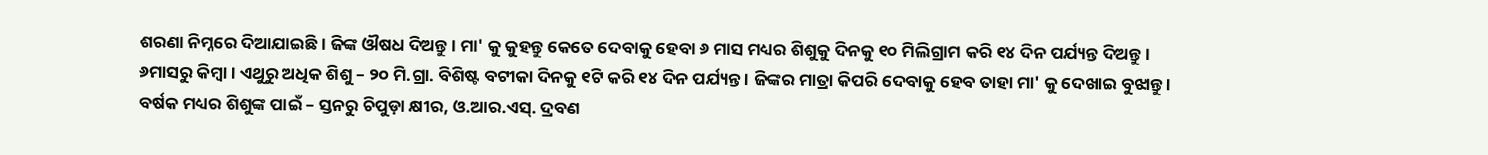ଶରଣା ନିମ୍ନରେ ଦିଆଯାଇଛି । ଜିଙ୍କ ଔଷଧ ଦିଅନ୍ତୁ । ମା' କୁ କୁହନ୍ତୁ କେତେ ଦେବାକୁ ହେବା ୬ ମାସ ମଧ୍ୟର ଶିଶୁକୁ ଦିନକୁ ୧୦ ମିଲିଗ୍ରାମ କରି ୧୪ ଦିନ ପର୍ଯ୍ୟନ୍ତ ଦିଅନ୍ତୁ । ୬ମାସରୁ କିମ୍ବା। ଏଥୁରୁ ଅଧିକ ଶିଶୁ – ୨୦ ମି.ଗ୍ରା. ବିଶିଷ୍ଟ ବଟୀକା ଦିନକୁ ୧ଟି କରି ୧୪ ଦିନ ପର୍ଯ୍ୟନ୍ତ । ଜିଙ୍କର ମାତ୍ରା କିପରି ଦେବାକୁ ହେବ ତାହା ମା' କୁ ଦେଖାଇ ବୁଝାନ୍ତୁ । ବର୍ଷକ ମଧ୍ୟର ଶିଶୁଙ୍କ ପାଇଁ – ସ୍ତନରୁ ଚିପୁଡ଼ା କ୍ଷୀର, ଓ.ଆର.ଏସ୍. ଦ୍ରବଣ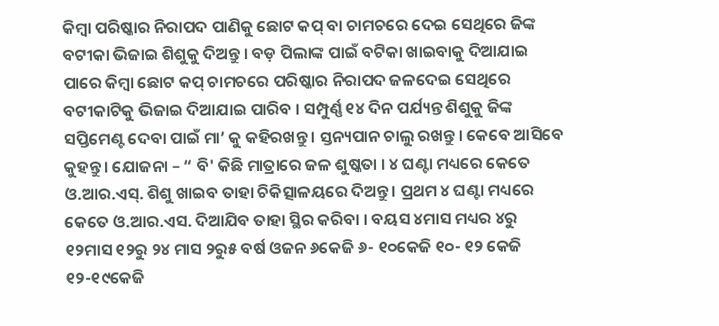କିମ୍ବା ପରିଷ୍କାର ନିରାପଦ ପାଣିକୁ ଛୋଟ କପ୍ ବା ଚାମଚରେ ଦେଇ ସେଥିରେ ଜିଙ୍କ ବଟୀକା ଭିଜାଇ ଶିଶୁକୁ ଦିଅନ୍ତୁ । ବଡ଼ ପିଲାଙ୍କ ପାଇଁ ବଟିକା ଖାଇବାକୁ ଦିଆଯାଇ ପାରେ କିମ୍ବା ଛୋଟ କପ୍ ଚାମଚରେ ପରିଷ୍କାର ନିରାପଦ ଜଳଦେଇ ସେଥିରେ ବଟୀକାଟିକୁ ଭିଜାଇ ଦିଆଯାଇ ପାରିବ । ସମ୍ପୁର୍ଣ୍ଣ ୧୪ ଦିନ ପର୍ଯ୍ୟନ୍ତ ଶିଶୁକୁ ଜିଙ୍କ ସପ୍ତିମେଣ୍ଟ ଦେବା ପାଇଁ ମା’ କୁ କହିରଖନ୍ତୁ । ସ୍ତନ୍ୟପାନ ଚାଲୁ ରଖନ୍ତୁ । କେବେ ଆସିବେ କୁହନ୍ତୁ । ଯୋଜନା – “ ବି' କିଛି ମାତ୍ରାରେ ଜଳ ଶୁଷ୍କତା । ୪ ଘଣ୍ଟା ମଧ୍ୟରେ କେତେ ଓ.ଆର.ଏସ୍. ଶିଶୁ ଖାଇବ ତାହା ଚିକିତ୍ସାଳୟରେ ଦିଅନ୍ତୁ । ପ୍ରଥମ ୪ ଘଣ୍ଟା ମଧ୍ୟରେ କେତେ ଓ.ଆର.ଏସ. ଦିଆଯିବ ତାହା ସ୍ଥିର କରିବା । ବୟସ ୪ମାସ ମଧ୍ୟର ୪ରୁ ୧୨ମାସ ୧୨ରୁ ୨୪ ମାସ ୨ରୁ୫ ବର୍ଷ ଓଜନ ୬କେଜି ୬- ୧୦କେଜି ୧୦- ୧୨ କେଜି ୧୨-୧୯କେଜି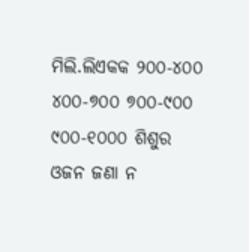ମିଲି.ଲିଏକକ ୨୦୦-୪୦୦ ୪୦୦-୭୦୦ ୭୦୦-୯୦୦ ୯୦୦-୧୦୦୦ ଶିଶୁର ଓଜନ ଜଣା ନ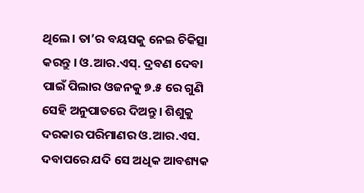ଥିଲେ। ତା’ର ବୟସକୁ ନେଇ ଚିକିତ୍ସା କରନ୍ତୁ । ଓ.ଆର.ଏସ୍. ଦ୍ରବଣ ଦେବା ପାଇଁ ପିଲାର ଓଜନକୁ ୭.୫ ରେ ଗୁଣି ସେହି ଅନୁପାତରେ ଦିଅନ୍ତୁ । ଶିଶୁକୁ ଦରକାର ପରିମାଣର ଓ.ଆର.ଏସ. ଦବାପରେ ଯଦି ସେ ଅଧିକ ଆବଶ୍ୟକ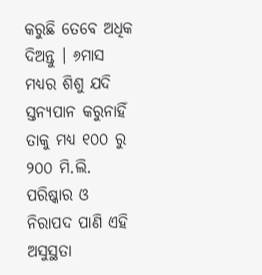କରୁଛି ତେବେ ଅଧିକ ଦିଅନ୍ତୁ । ୬ମାସ ମଧ୍ୟର ଶିଶୁ ଯଦି ସ୍ତନ୍ୟପାନ କରୁନାହିଁ ତାକୁ ମଧ୍ୟ ୧୦୦ ରୁ ୨୦୦ ମି.ଲି. ପରିଷ୍କାର ଓ ନିରାପଦ ପାଣି ଏହି ଅସୁସ୍ଥତା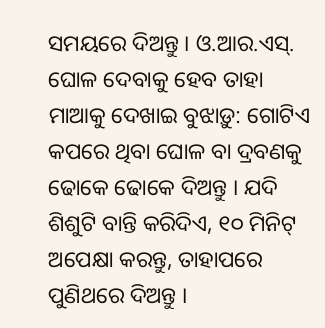ସମୟରେ ଦିଅନ୍ତୁ । ଓ.ଆର.ଏସ୍. ଘୋଳ ଦେବାକୁ ହେବ ତାହା ମାଆକୁ ଦେଖାଇ ବୁଝାଡ଼ୁ: ଗୋଟିଏ କପରେ ଥିବା ଘୋଳ ବା ଦ୍ରବଣକୁ ଢୋକେ ଢୋକେ ଦିଅନ୍ତୁ । ଯଦି ଶିଶୁଟି ବାନ୍ତି କରିଦିଏ, ୧୦ ମିନିଟ୍ ଅପେକ୍ଷା କରନ୍ତୁ, ତାହାପରେ ପୁଣିଥରେ ଦିଅନ୍ତୁ ।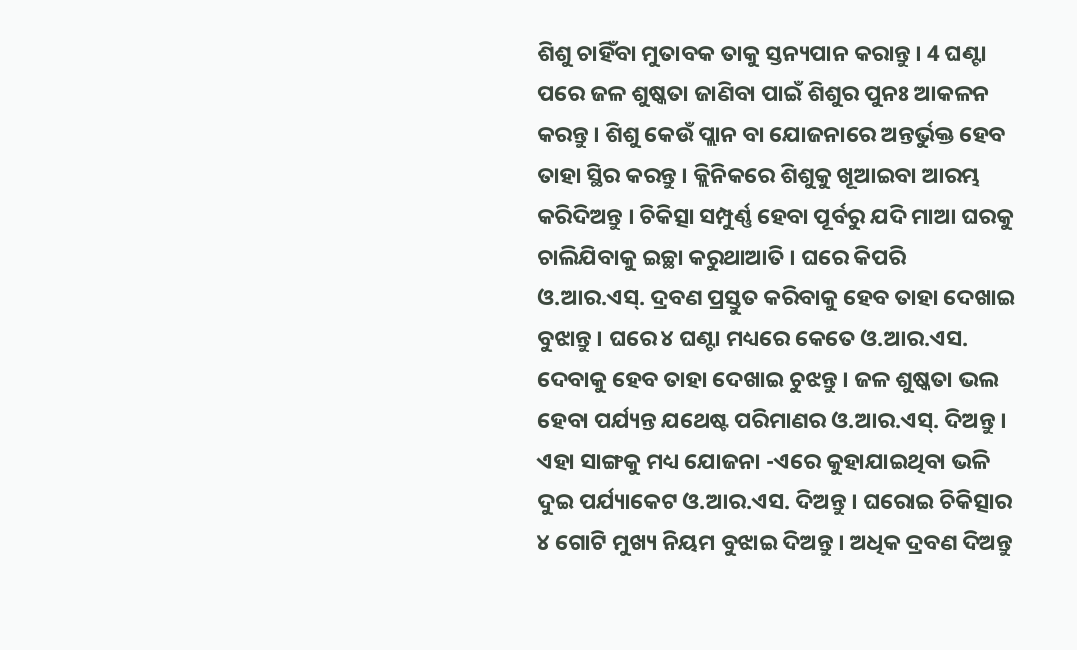ଶିଶୁ ଚାହିଁବା ମୁତାବକ ତାକୁ ସ୍ତନ୍ୟପାନ କରାନ୍ତୁ । 4 ଘଣ୍ଟା ପରେ ଜଳ ଶୁଷ୍କତା ଜାଣିବା ପାଇଁ ଶିଶୁର ପୁନଃ ଆକଳନ କରନ୍ତୁ । ଶିଶୁ କେଉଁ ପ୍ଲାନ ବା ଯୋଜନାରେ ଅନ୍ତର୍ଭୁକ୍ତ ହେବ ତାହା ସ୍ଥିର କରନ୍ତୁ । କ୍ଲିନିକରେ ଶିଶୁକୁ ଖୂଆଇବା ଆରମ୍ଭ କରିଦିଅନ୍ତୁ । ଚିକିତ୍ସା ସମ୍ପୁର୍ଣ୍ଣ ହେବା ପୂର୍ବରୁ ଯଦି ମାଆ ଘରକୁ ଚାଲିଯିବାକୁ ଇଚ୍ଛା କରୁଥାଆତି । ଘରେ କିପରି ଓ.ଆର.ଏସ୍. ଦ୍ରବଣ ପ୍ରସ୍ତୁତ କରିବାକୁ ହେବ ତାହା ଦେଖାଇ ବୁଝାନ୍ତୁ । ଘରେ ୪ ଘଣ୍ଟା ମଧ୍ୟରେ କେତେ ଓ.ଆର.ଏସ. ଦେବାକୁ ହେବ ତାହା ଦେଖାଇ ଚୁଝନ୍ତୁ । ଜଳ ଶୁଷ୍କତା ଭଲ ହେବା ପର୍ଯ୍ୟନ୍ତ ଯଥେଷ୍ଟ ପରିମାଣର ଓ.ଆର.ଏସ୍. ଦିଅନ୍ତୁ । ଏହା ସାଙ୍ଗକୁ ମଧ୍ୟ ଯୋଜନା -ଏରେ କୁହାଯାଇଥିବା ଭଳି ଦୁଇ ପର୍ଯ୍ୟାକେଟ ଓ.ଆର.ଏସ. ଦିଅନ୍ତୁ । ଘରୋଇ ଚିକିତ୍ସାର ୪ ଗୋଟି ମୁଖ୍ୟ ନିୟମ ବୁଝାଇ ଦିଅନ୍ତୁ । ଅଧିକ ଦ୍ରବଣ ଦିଅନ୍ତୁ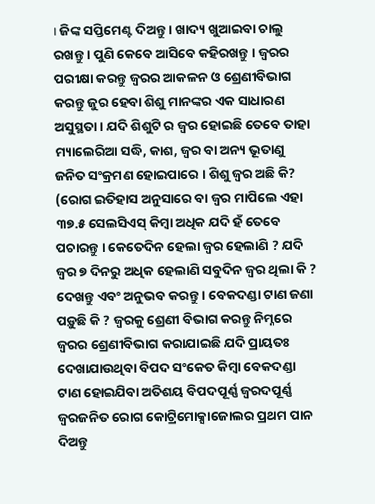। ଜିଙ୍କ ସପ୍ତିମେଣ୍ଟ ଦିଅନ୍ତୁ । ଖାଦ୍ୟ ଖୁଆଇବା ଚାଲୁ ରଖନ୍ତୁ । ପୁଣି କେବେ ଆସିବେ କହିରଖନ୍ତୁ । ଜ୍ଵରର ପରୀକ୍ଷା କରନ୍ତୁ ଜ୍ଵରର ଆକଳନ ଓ ଶ୍ରେଣୀବିଭାଗ କରନ୍ତୁ ଜୁର ହେବା ଶିଶୁ ମାନଙ୍କର ଏକ ସାଧାରଣ ଅସୁସ୍ଥତା । ଯଦି ଶିଶୁଟି ର ଜ୍ଵର ହୋଇଛି ତେବେ ତାହା ମ୍ୟାଲେରିଆ ସଦ୍ଧି, କାଶ, ଜ୍ଵର ବା ଅନ୍ୟ ଭୂତାଣୁ ଜନିତ ସଂକ୍ରମଣ ହୋଇପାରେ । ଶିଶୁ ଜ୍ଵର ଅଛି କି? (ରୋଗ ଇତିହାସ ଅନୁସାରେ ବା ଜ୍ଵର ମାପିଲେ ଏହା ୩୭.୫ ସେଲସିଏସ୍ କିମ୍ବା ଅଧିକ ଯଦି ହଁ ତେବେ ପଚାରନ୍ତୁ । କେତେଦିନ ହେଲା ଜ୍ଵର ହେଲାଣି ? ଯଦି ଜ୍ଵର ୭ ଦିନରୁ ଅଧିକ ହେଲାଣି ସବୁଦିନ ଜ୍ଵର ଥିଲା କି ? ଦେଖନ୍ତୁ ଏବଂ ଅନୁଭବ କରନ୍ତୁ । ବେକଦଣ୍ଡା ଟାଣ ଜଣା ପଡ଼ୁଛି କି ? ଜ୍ଵରକୁ ଶ୍ରେଣୀ ବିଭାଗ କରନ୍ତୁ ନିମ୍ନରେ ଜ୍ଵରର ଶ୍ରେଣୀବିଭାଗ କରାଯାଇଛି ଯଦି ପ୍ରାୟତଃ ଦେଖାଯାଉଥିବା ବିପଦ ସଂକେତ କିମ୍ବା ବେକଦଣ୍ଡା ଟାଣ ହୋଇଯିବା ଅତିଶୟ ବିପଦପୂର୍ଣ୍ଣ ଜ୍ଵରଦପୂର୍ଣ୍ଣ ଜ୍ଵରଜନିତ ରୋଗ କୋଟ୍ରିମୋକ୍ସାଜୋଲର ପ୍ରଥମ ପାନ ଦିଅନ୍ତୁ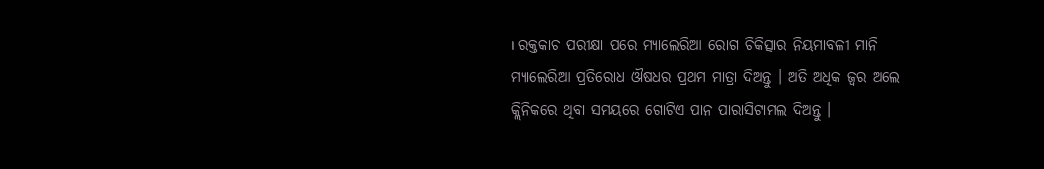। ରକ୍ତକାଚ ପରୀକ୍ଷା ପରେ ମ୍ୟାଲେରିଆ ରୋଗ ଚିକିତ୍ସାର ନିୟମାବଳୀ ମାନି ମ୍ୟାଲେରିଆ ପ୍ରତିରୋଧ ଔଷଧର ପ୍ରଥମ ମାତ୍ରା ଦିଅନ୍ତୁ । ଅତି ଅଧିକ ଜ୍ଵର ଅଲେ କ୍ଲିନିକରେ ଥିବା ସମୟରେ ଗୋଟିଏ ପାନ ପାରାସିଟାମଲ ଦିଅନ୍ତୁ ।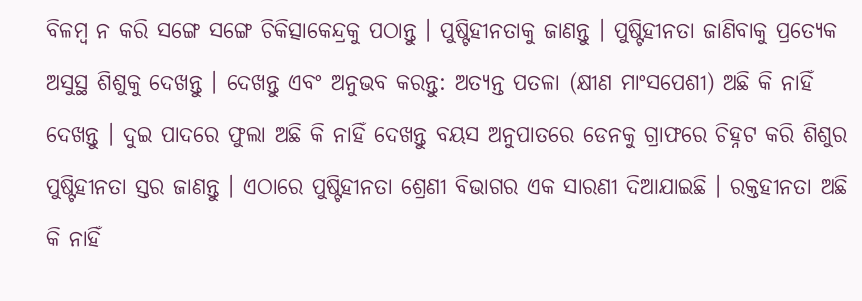ବିଳମ୍ବ ନ କରି ସଙ୍ଗେ ସଙ୍ଗେ ଚିକିତ୍ସାକେନ୍ଦ୍ରକୁ ପଠାନ୍ତୁ । ପୁଷ୍ଟିହୀନତାକୁ ଜାଣନ୍ତୁ । ପୁଷ୍ଟିହୀନତା ଜାଣିବାକୁ ପ୍ରତ୍ୟେକ ଅସୁସ୍ଥ ଶିଶୁକୁ ଦେଖନ୍ତୁ । ଦେଖନ୍ତୁ ଏବଂ ଅନୁଭବ କରନ୍ତୁ: ଅତ୍ୟନ୍ତ ପତଳା (କ୍ଷୀଣ ମାଂସପେଶୀ) ଅଛି କି ନାହିଁ ଦେଖନ୍ତୁ । ଦୁଇ ପାଦରେ ଫୁଲା ଅଛି କି ନାହିଁ ଦେଖନ୍ତୁ ବୟସ ଅନୁପାତରେ ଡେନକୁ ଗ୍ରାଫରେ ଚିହ୍ନଟ କରି ଶିଶୁର ପୁଷ୍ଟିହୀନତା ସ୍ତର ଜାଣନ୍ତୁ । ଏଠାରେ ପୁଷ୍ଟିହୀନତା ଶ୍ରେଣୀ ବିଭାଗର ଏକ ସାରଣୀ ଦିଆଯାଇଛି । ରକ୍ତହୀନତା ଅଛି କି ନାହିଁ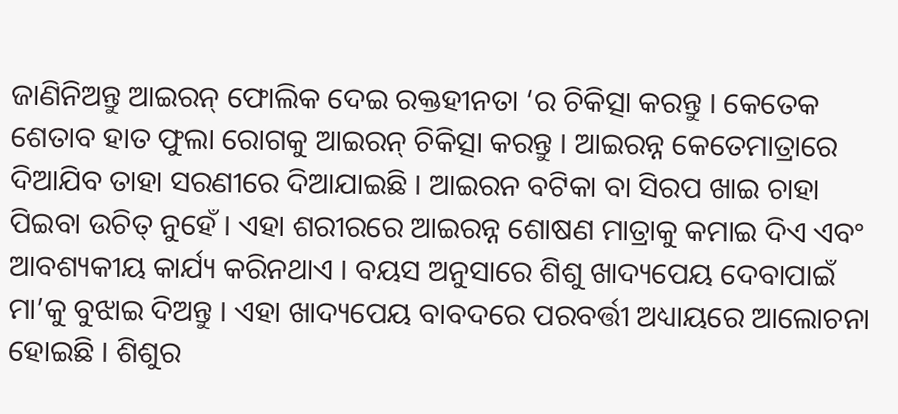ଜାଣିନିଅନ୍ତୁ ଆଇରନ୍ ଫୋଲିକ ଦେଇ ରକ୍ତହୀନତା ‘ର ଚିକିତ୍ସା କରନ୍ତୁ । କେତେକ ଶେତାବ ହାତ ଫୁଲା ରୋଗକୁ ଆଇରନ୍ ଚିକିତ୍ସା କରନ୍ତୁ । ଆଇରନ୍ନ କେତେମାତ୍ରାରେ ଦିଆଯିବ ତାହା ସରଣୀରେ ଦିଆଯାଇଛି । ଆଇରନ ବଟିକା ବା ସିରପ ଖାଇ ଚାହା ପିଇବା ଉଚିତ୍ ନୁହେଁ । ଏହା ଶରୀରରେ ଆଇରନ୍ନ ଶୋଷଣ ମାତ୍ରାକୁ କମାଇ ଦିଏ ଏବଂ ଆବଶ୍ୟକୀୟ କାର୍ଯ୍ୟ କରିନଥାଏ । ବୟସ ଅନୁସାରେ ଶିଶୁ ଖାଦ୍ୟପେୟ ଦେବାପାଇଁ ମା’କୁ ବୁଝାଇ ଦିଅନ୍ତୁ । ଏହା ଖାଦ୍ୟପେୟ ବାବଦରେ ପରବର୍ତ୍ତୀ ଅଧ୍ୟାୟରେ ଆଲୋଚନା ହୋଇଛି । ଶିଶୁର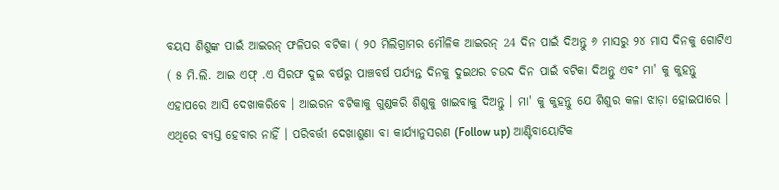ବୟସ ଶିଶୁଙ୍କ ପାଇଁ ଆଇରନ୍ ଫଳିପର ବଟିକା ( ୨୦ ମିଲିଗ୍ରାମର ମୌଳିକ ଆଇରନ୍ 24 ଦିନ ପାଇଁ ଦିଅନ୍ତୁ ୬ ମାସରୁ ୨୪ ମାସ ଦିନକୁ ଗୋଟିଏ ( ୫ ମି.ଲି. ଆଇ ଏଫ୍ .ଏ ସିରଫ ଦୁଇ ବର୍ଷରୁ ପାଞ୍ଚବର୍ଷ ପର୍ଯ୍ୟନ୍ତ ଦିନକୁ ଦୁଇଥର ଚଉଦ ଦିନ ପାଇଁ ବଟିକା ଦିଅନ୍ତୁ ଏବଂ ମା' କୁ କୁହନ୍ତୁ ଏହାପରେ ଆସି ଦେଖାକରିବେ । ଆଇରନ ବଟିକାକୁ ଗୁଣ୍ଡକରି ଶିଶୁକୁ ଖାଇବାକୁ ଦିଅନ୍ତୁ । ମା' କୁ କୁହନ୍ତୁ ଯେ ଶିଶୁର କଳା ଝାଡ଼ା ହୋଇପାରେ । ଏଥିରେ ବ୍ୟସ୍ତ ହେବାର ନାହିଁ । ପରିବର୍ତ୍ତୀ ଦେଖାଶୁଣା ବା କାର୍ଯ୍ୟାନୁସରଣ (Follow up) ଆଣ୍ଟିବାୟୋଟିକ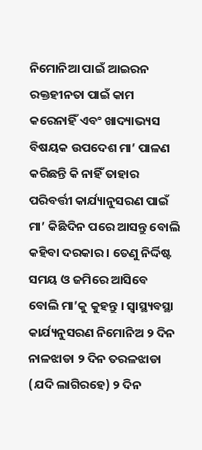ନିମୋନିଆ ପାଇଁ ଆଇରନ ରକ୍ତହୀନତା ପାଇଁ କାମ କରେନାହିଁ ଏବଂ ଖାଦ୍ୟାଭ୍ୟସ ବିଷୟକ ଉପଦେଶ ମା’ ପାଳଣ କରିଛନ୍ତି କି ନାହିଁ ତାହାର ପରିବର୍ତ୍ତୀ କାର୍ଯ୍ୟାନୁସରଣ ପାଇଁ ମା’ କିଛିଦିନ ପରେ ଆସନ୍ତୁ ବୋଲି କହିବା ଦରକାର । ତେଣୁ ନିର୍ଦ୍ଦିଷ୍ଟ ସମୟ ଓ ଜମିରେ ଆସିବେ ବୋଲି ମା’କୁ କୁହନ୍ତୁ । ସ୍ୱାସ୍ଥ୍ୟବସ୍ଥା କାର୍ଯ୍ୟନୁସରଣ ନିମୋନିଅ ୨ ଦିନ ନାଳଝାଡା ୨ ଦିନ ତରଳଝାଡା (ଯଦି ଲାଗିରହେ) ୨ ଦିନ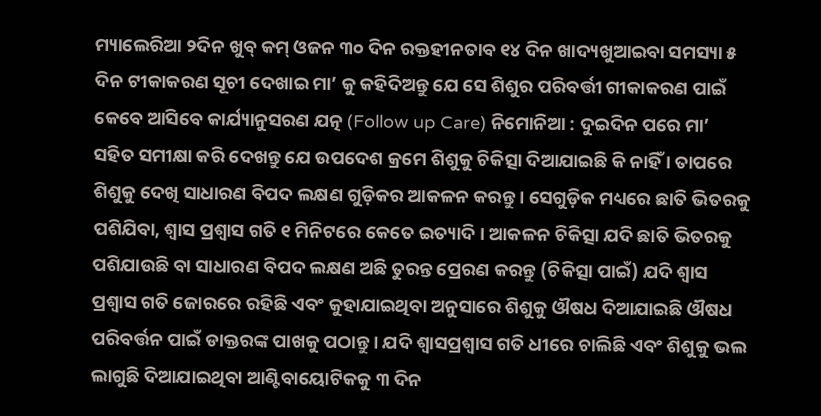ମ୍ୟାଲେରିଆ ୨ଦିନ ଖୁବ୍ କମ୍ ଓଜନ ୩୦ ଦିନ ରକ୍ତହୀନତାବ ୧୪ ଦିନ ଖାଦ୍ୟଖୁଆଇବା ସମସ୍ୟା ୫ ଦିନ ଟୀକାକରଣ ସୂଚୀ ଦେଖାଇ ମା’ କୁ କହିଦିଅନ୍ତୁ ଯେ ସେ ଶିଶୁର ପରିବର୍ତ୍ତୀ ଗୀକାକରଣ ପାଇଁ କେବେ ଆସିବେ କାର୍ଯ୍ୟାନୁସରଣ ଯତ୍ନ (Follow up Care) ନିମୋନିଆ : ଦୁଇଦିନ ପରେ ମା’ ସହିତ ସମୀକ୍ଷା କରି ଦେଖନ୍ତୁ ଯେ ଉପଦେଶ କ୍ରମେ ଶିଶୁକୁ ଚିକିତ୍ସା ଦିଆଯାଇଛି କି ନାହିଁ । ତାପରେ ଶିଶୁକୁ ଦେଖି ସାଧାରଣ ବିପଦ ଲକ୍ଷଣ ଗୁଡ଼ିକର ଆକଳନ କରନ୍ତୁ । ସେଗୁଡ଼ିକ ମଧ୍ୟରେ ଛାତି ଭିତରକୁ ପଶିଯିବା, ଶ୍ଵାସ ପ୍ରଶ୍ଵାସ ଗତି ୧ ମିନିଟରେ କେତେ ଇତ୍ୟାଦି । ଆକଳନ ଚିକିତ୍ସା ଯଦି ଛାତି ଭିତରକୁ ପଶିଯାଉଛି ବା ସାଧାରଣ ବିପଦ ଲକ୍ଷଣ ଅଛି ତୁରନ୍ତ ପ୍ରେରଣ କରନ୍ତୁ (ଚିକିତ୍ସା ପାଇଁ) ଯଦି ଶ୍ଵାସ ପ୍ରଶ୍ଵାସ ଗତି ଜୋରରେ ରହିଛି ଏବଂ କୁହାଯାଇଥିବା ଅନୁସାରେ ଶିଶୁକୁ ଔଷଧ ଦିଆଯାଇଛି ଔଷଧ ପରିବର୍ତ୍ତନ ପାଇଁ ଡାକ୍ତରଙ୍କ ପାଖକୁ ପଠାନ୍ତୁ । ଯଦି ଶ୍ଵାସପ୍ରଶ୍ଵାସ ଗତି ଧୀରେ ଚାଲିଛି ଏବଂ ଶିଶୁକୁ ଭଲ ଲାଗୁଛି ଦିଆଯାଇଥିବା ଆଣ୍ଟିବାୟୋଟିକକୁ ୩ ଦିନ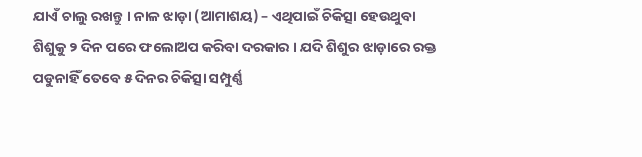ଯାଏଁ ଚାଲୁ ରଖନ୍ତୁ । ନାଳ ଝାଡ଼ା (ଆମାଶୟ) – ଏଥିପାଇଁ ଚିକିତ୍ସା ହେଉଥୁବା ଶିଶୁକୁ ୨ ଦିନ ପରେ ଫଲୋଅପ କରିବା ଦରକାର । ଯଦି ଶିଶୁର ଝାଡ଼ାରେ ରକ୍ତ ପଡୁନାହିଁ ତେବେ ୫ ଦିନର ଚିକିତ୍ସା ସମ୍ପୁର୍ଣ୍ଣ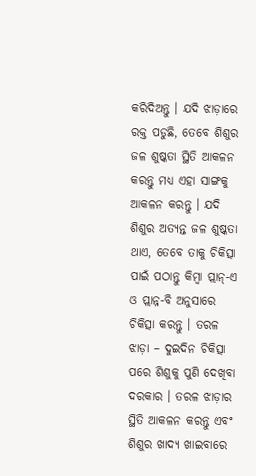କରିଦିଅନ୍ତୁ । ଯଦି ଝାଡ଼ାରେ ରକ୍ତ ପଡୁଛି, ତେବେ ଶିଶୁର ଜଳ ଶୁଷ୍କତା ସ୍ଥିତି ଆକଳନ କରନ୍ତୁ ମଧ୍ୟ ଏହା ସାଙ୍ଗକୁ ଆକଳନ କରନ୍ତୁ । ଯଦି ଶିଶୁର ଅତ୍ୟନ୍ତ ଜଳ ଶୁଷ୍କତା ଥାଏ, ତେବେ ତାକୁ ଚିକିତ୍ସା ପାଇଁ ପଠାନ୍ତୁ କିମ୍ବା ପ୍ଲାନ୍-ଏ ଓ ପ୍ଲାନ୍ନ-ବି ଅନୁସାରେ ଚିକିତ୍ସା କରନ୍ତୁ । ତରଳ ଝାଡ଼ା – ଦୁଇଦିନ ଚିକିତ୍ସା ପରେ ଶିଶୁକୁ ପୁଣି ଦେଖିବା ଦରକାର । ତରଳ ଝାଡ଼ାର ସ୍ଥିତି ଆକଳନ କରନ୍ତୁ ଏବଂ ଶିଶୁର ଖାଦ୍ୟ ଖାଇବାରେ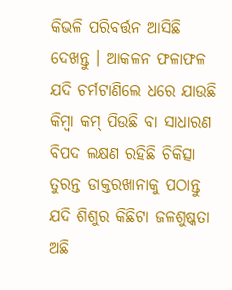କିଭଳି ପରିବର୍ତ୍ତନ ଆସିଛି ଦେଖନ୍ତୁ । ଆକଳନ ଫଳାଫଳ ଯଦି ଚର୍ମଟାଣିଲେ ଧରେ ଯାଉଛି କିମ୍ବା କମ୍ ପିଉଛି ବା ସାଧାରଣ ବିପଦ ଲକ୍ଷଣ ରହିଛି ଚିକିତ୍ସା ତୁରନ୍ତ ଡାକ୍ତରଖାନାକୁ ପଠାନ୍ତୁ ଯଦି ଶିଶୁର କିଛିଟା ଜଳଶୁଷ୍କତା ଅଛି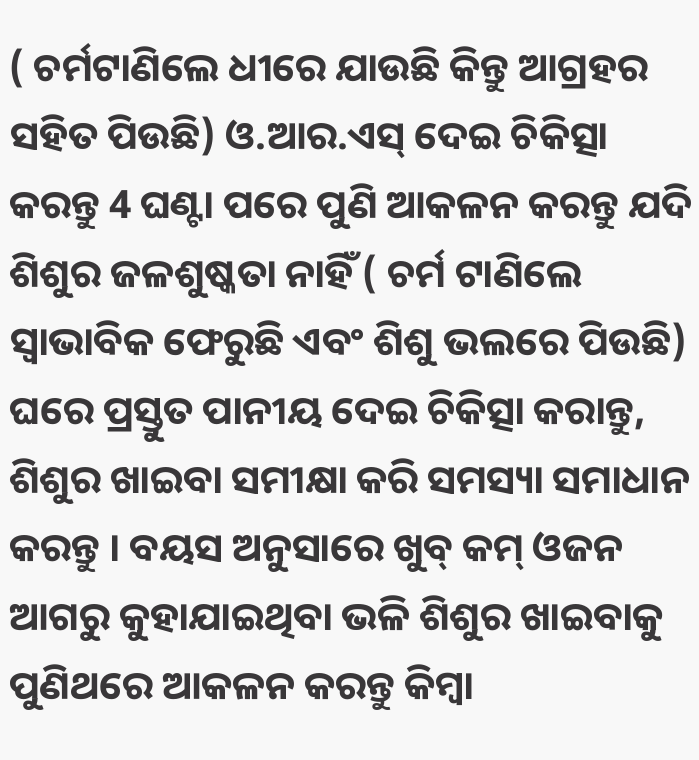( ଚର୍ମଟାଣିଲେ ଧୀରେ ଯାଉଛି କିନ୍ତୁ ଆଗ୍ରହର ସହିତ ପିଉଛି) ଓ.ଆର.ଏସ୍ ଦେଇ ଚିକିତ୍ସା କରନ୍ତୁ 4 ଘଣ୍ଟା ପରେ ପୁଣି ଆକଳନ କରନ୍ତୁ ଯଦି ଶିଶୁର ଜଳଶୁଷ୍କତା ନାହିଁ ( ଚର୍ମ ଟାଣିଲେ ସ୍ଵାଭାବିକ ଫେରୁଛି ଏବଂ ଶିଶୁ ଭଲରେ ପିଉଛି) ଘରେ ପ୍ରସ୍ତୁତ ପାନୀୟ ଦେଇ ଚିକିତ୍ସା କରାନ୍ତୁ, ଶିଶୁର ଖାଇବା ସମୀକ୍ଷା କରି ସମସ୍ୟା ସମାଧାନ କରନ୍ତୁ । ବୟସ ଅନୁସାରେ ଖୁବ୍ କମ୍ ଓଜନ ଆଗରୁ କୁହାଯାଇଥିବା ଭଳି ଶିଶୁର ଖାଇବାକୁ ପୁଣିଥରେ ଆକଳନ କରନ୍ତୁ କିମ୍ବା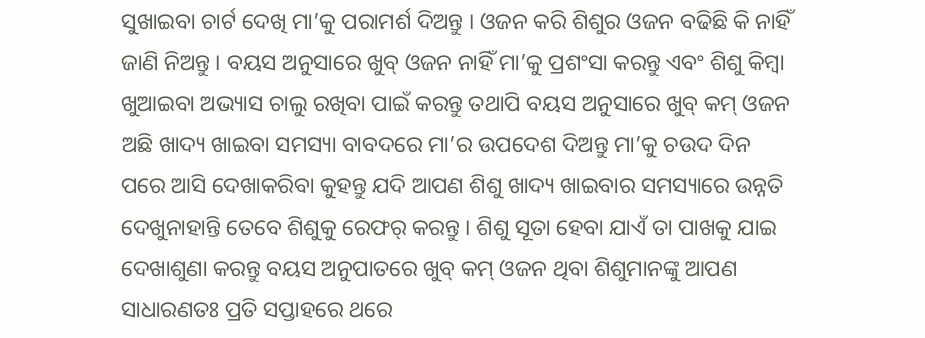ସୁଖାଇବା ଚାର୍ଟ ଦେଖି ମା’କୁ ପରାମର୍ଶ ଦିଅନ୍ତୁ । ଓଜନ କରି ଶିଶୁର ଓଜନ ବଢିଛି କି ନାହିଁ ଜାଣି ନିଅନ୍ତୁ । ବୟସ ଅନୁସାରେ ଖୁବ୍ ଓଜନ ନାହିଁ ମା’କୁ ପ୍ରଶଂସା କରନ୍ତୁ ଏବଂ ଶିଶୁ କିମ୍ବା ଖୁଆଇବା ଅଭ୍ୟାସ ଚାଲୁ ରଖିବା ପାଇଁ କରନ୍ତୁ ତଥାପି ବୟସ ଅନୁସାରେ ଖୁବ୍ କମ୍ ଓଜନ ଅଛି ଖାଦ୍ୟ ଖାଇବା ସମସ୍ୟା ବାବଦରେ ମା’ର ଉପଦେଶ ଦିଅନ୍ତୁ ମା’କୁ ଚଉଦ ଦିନ ପରେ ଆସି ଦେଖାକରିବା କୁହନ୍ତୁ ଯଦି ଆପଣ ଶିଶୁ ଖାଦ୍ୟ ଖାଇବାର ସମସ୍ୟାରେ ଉନ୍ନତି ଦେଖୁନାହାନ୍ତି ତେବେ ଶିଶୁକୁ ରେଫର୍ କରନ୍ତୁ । ଶିଶୁ ସୂତା ହେବା ଯାଏଁ ତା ପାଖକୁ ଯାଇ ଦେଖାଶୁଣା କରନ୍ତୁ ବୟସ ଅନୁପାତରେ ଖୁବ୍ କମ୍ ଓଜନ ଥିବା ଶିଶୁମାନଙ୍କୁ ଆପଣ ସାଧାରଣତଃ ପ୍ରତି ସପ୍ତାହରେ ଥରେ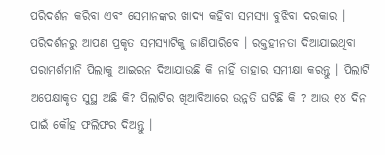ପରିଦର୍ଶନ କରିବା ଏବଂ ସେମାନଙ୍କର ଖାଦ୍ୟ କହିବା ସମସ୍ୟା ବୁଝିବା ଦରକାର । ପରିଦର୍ଶନରୁ ଆପଣ ପ୍ରକୃତ ସମସ୍ୟାଟିକୁ ଜାଣିପାରିବେ । ରକ୍ତହୀନତା ଦିଆଯାଇଥିବା ପରାମର୍ଶମାନି ପିଲାକୁ ଆଇରନ ଦିଆଯାଉଛି କି ନାହିଁ ତାହାର ସମୀକ୍ଷା କରନ୍ତୁ । ପିଲାଟି ଅପେକ୍ଷାକୃତ ସୁସ୍ଥ ଅଛି କି? ପିଲାଟିର ଖିଆବିଆରେ ଉନ୍ନତି ଘଟିଛି କି ? ଆଉ ୧୪ ଦିନ ପାଇଁ କୌହ ଫଲିଫର ଦିଅନ୍ତୁ ।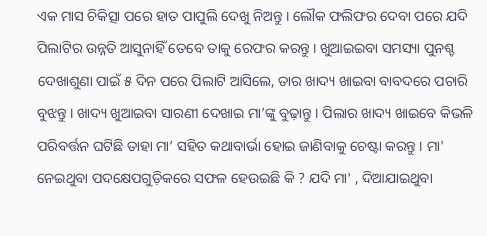ଏକ ମାସ ଚିକିତ୍ସା ପରେ ହାତ ପାପୁଲି ଦେଖୁ ନିଅନ୍ତୁ । ଲୌକ ଫଲିଫର ଦେବା ପରେ ଯଦି ପିଲାଟିର ଉନ୍ନତି ଆସୁନାହିଁ ତେବେ ତାକୁ ରେଫର କରନ୍ତୁ । ଖୁଆଇଇବା ସମସ୍ୟା ପୁନଶ୍ଚ ଦେଖାଶୁଣା ପାଇଁ ୫ ଦିନ ପରେ ପିଲାଟି ଆସିଲେ, ତାର ଖାଦ୍ୟ ଖାଇବା ବାବଦରେ ପଚାରି ବୁଝନ୍ତୁ । ଖାଦ୍ୟ ଖୁଆଇବା ସାରଣୀ ଦେଖାଇ ମା’ଙ୍କୁ ବୁଢ଼ାନ୍ତୁ । ପିଲାର ଖାଦ୍ୟ ଖାଇବେ କିଭଳି ପରିବର୍ତ୍ତନ ଘଟିଛି ତାହା ମା’ ସହିତ କଥାବାର୍ଭା ହୋଇ ଜାଣିବାକୁ ଚେଷ୍ଟା କରନ୍ତୁ । ମା' ନେଇଥୁବା ପଦକ୍ଷେପଗୁଡ଼ିକରେ ସଫଳ ହେଉଇଛି କି ? ଯଦି ମା' , ଦିଆଯାଇଥୁବା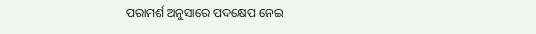ପରାମର୍ଶ ଅନୁସାରେ ପଦକ୍ଷେପ ନେଇ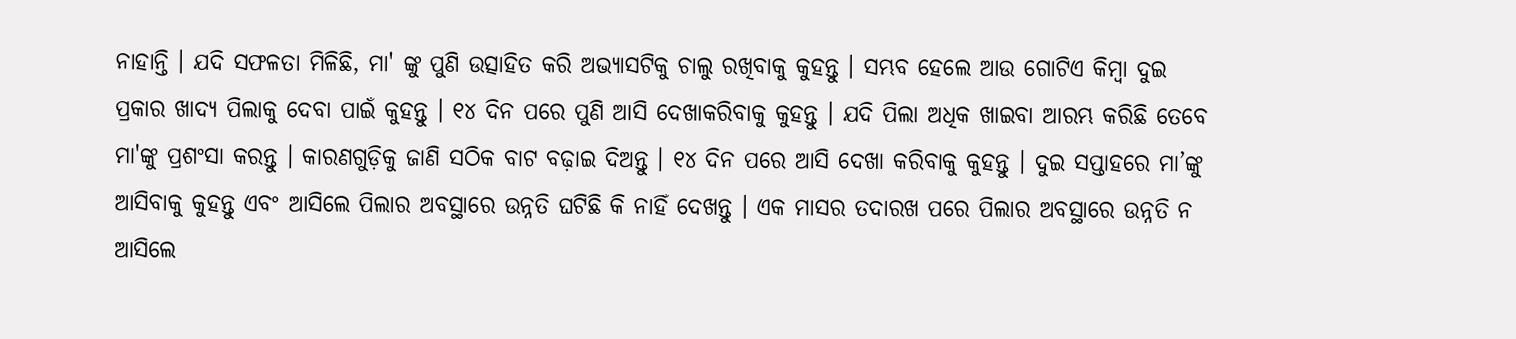ନାହାନ୍ତି । ଯଦି ସଫଳତା ମିଳିଛି, ମା' ଙ୍କୁ ପୁଣି ଉତ୍ସାହିତ କରି ଅଭ୍ୟାସଟିକୁ ଚାଲୁ ରଖିବାକୁ କୁହନ୍ତୁ । ସମ୍ଭବ ହେଲେ ଆଉ ଗୋଟିଏ କିମ୍ବା ଦୁଇ ପ୍ରକାର ଖାଦ୍ୟ ପିଲାକୁ ଦେବା ପାଇଁ କୁହନ୍ତୁ । ୧୪ ଦିନ ପରେ ପୁଣି ଆସି ଦେଖାକରିବାକୁ କୁହନ୍ତୁ । ଯଦି ପିଲା ଅଧିକ ଖାଇବା ଆରମ୍ଭ କରିଛି ତେବେ ମା'ଙ୍କୁ ପ୍ରଶଂସା କରନ୍ତୁ । କାରଣଗୁଡ଼ିକୁ ଜାଣି ସଠିକ ବାଟ ବଢ଼ାଇ ଦିଅନ୍ତୁ । ୧୪ ଦିନ ପରେ ଆସି ଦେଖା କରିବାକୁ କୁହନ୍ତୁ । ଦୁଇ ସପ୍ତାହରେ ମା’ଙ୍କୁ ଆସିବାକୁ କୁହନ୍ତୁ ଏବଂ ଆସିଲେ ପିଲାର ଅବସ୍ଥାରେ ଉନ୍ନତି ଘଟିଛି କି ନାହିଁ ଦେଖନ୍ତୁ । ଏକ ମାସର ତଦାରଖ ପରେ ପିଲାର ଅବସ୍ଥାରେ ଉନ୍ନତି ନ ଆସିଲେ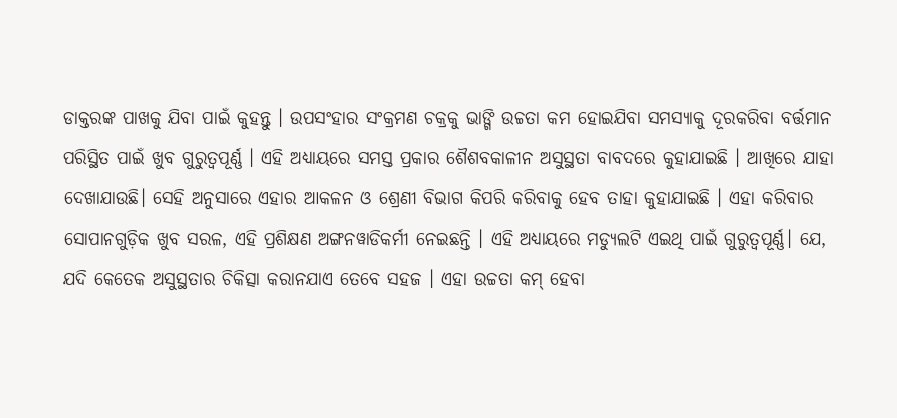ଡାକ୍ତରଙ୍କ ପାଖକୁ ଯିବା ପାଇଁ କୁହନ୍ତୁ । ଉପସଂହାର ସଂକ୍ରମଣ ଚକ୍ରକୁ ଭାଙ୍ଗି ଉଚ୍ଚତା କମ ହୋଇଯିବା ସମସ୍ୟାକୁ ଦୂରକରିବା ବର୍ତ୍ତମାନ ପରିସ୍ଥିତ ପାଇଁ ଖୁବ ଗୁରୁତ୍ଵପୂର୍ଣ୍ଣ । ଏହି ଅଧ୍ୟାୟରେ ସମସ୍ତ ପ୍ରକାର ଶୈଶବକାଳୀନ ଅସୁସ୍ଥତା ବାବଦରେ କୁହାଯାଇଛି । ଆଖିରେ ଯାହା ଦେଖାଯାଉଛି। ସେହି ଅନୁସାରେ ଏହାର ଆକଳନ ଓ ଶ୍ରେଣୀ ବିଭାଗ କିପରି କରିବାକୁ ହେବ ତାହା କୁହାଯାଇଛି । ଏହା କରିବାର ସୋପାନଗୁଡ଼ିକ ଖୁବ ସରଳ, ଏହି ପ୍ରଶିକ୍ଷଣ ଅଙ୍ଗନୱାଡିକର୍ମୀ ନେଇଛନ୍ତି । ଏହି ଅଧ୍ୟାୟରେ ମଡ୍ୟୁଲଟି ଏଇଥି ପାଇଁ ଗୁରୁତ୍ଵପୂର୍ଣ୍ଣ। ଯେ, ଯଦି କେତେକ ଅସୁସ୍ଥତାର ଚିକିତ୍ସା କରାନଯାଏ ତେବେ ସହଜ । ଏହା ଉଚ୍ଚତା କମ୍ ହେବା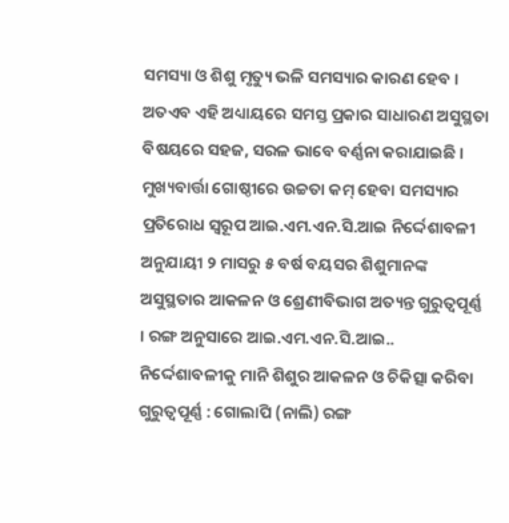ସମସ୍ୟା ଓ ଶିଶୁ ମୃତ୍ୟୁ ଭଳି ସମସ୍ୟାର କାରଣ ହେବ । ଅତଏବ ଏହି ଅଧ୍ୟାୟରେ ସମସ୍ତ ପ୍ରକାର ସାଧାରଣ ଅସୁସ୍ଥତା ବିଷୟରେ ସହଜ, ସରଳ ଭାବେ ବର୍ଣ୍ଣନା କରାଯାଇଛି । ମୁଖ୍ୟବାର୍ତ୍ତା ଗୋଷ୍ଠୀରେ ଉଚ୍ଚତା କମ୍ ହେବା ସମସ୍ୟାର ପ୍ରତିରୋଧ ସ୍ଵରୂପ ଆଇ.ଏମ.ଏନ.ସି.ଆଇ ନିର୍ଦ୍ଦେଶାବଳୀ ଅନୁଯାୟୀ ୨ ମାସରୁ ୫ ବର୍ଷ ବୟସର ଶିଶୁମାନଙ୍କ ଅସୁସ୍ଥତାର ଆକଳନ ଓ ଶ୍ରେଣୀବିଭାଗ ଅତ୍ୟନ୍ତ ଗୁରୁତ୍ଵପୂର୍ଣ୍ଣ । ରଙ୍ଗ ଅନୁସାରେ ଆଇ.ଏମ.ଏନ.ସି.ଆଇ.. ନିର୍ଦ୍ଦେଶାବଳୀକୁ ମାନି ଶିଶୁର ଆକଳନ ଓ ଚିକିତ୍ସା କରିବା ଗୁରୁତ୍ଵପୂର୍ଣ୍ଣ : ଗୋଲାପି (ନାଲି) ରଙ୍ଗ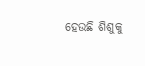ହେଉଛି ଶିଶୁକୁ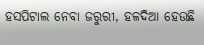ହସପିଟାଲ ନେବା ଜରୁରୀ, ହଳଦିଆ ହେଉଛି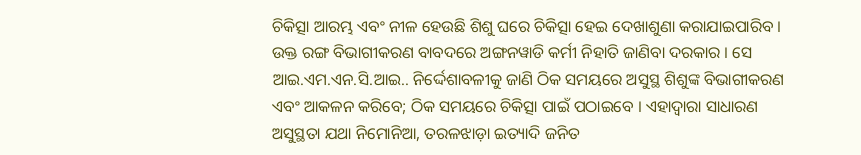ଚିକିତ୍ସା ଆରମ୍ଭ ଏବଂ ନୀଳ ହେଉଛି ଶିଶୁ ଘରେ ଚିକିତ୍ସା ହେଇ ଦେଖାଶୁଣା କରାଯାଇପାରିବ । ଉକ୍ତ ରଙ୍ଗ ବିଭାଗୀକରଣ ବାବଦରେ ଅଙ୍ଗନୱାଡି କର୍ମୀ ନିହାତି ଜାଣିବା ଦରକାର । ସେ ଆଇ.ଏମ.ଏନ.ସି.ଆଇ.. ନିର୍ଦ୍ଦେଶାବଳୀକୁ ଜାଣି ଠିକ ସମୟରେ ଅସୁସ୍ଥ ଶିଶୁଙ୍କ ବିଭାଗୀକରଣ ଏବଂ ଆକଳନ କରିବେ; ଠିକ ସମୟରେ ଚିକିତ୍ସା ପାଇଁ ପଠାଇବେ । ଏହାଦ୍ଵାରା ସାଧାରଣ ଅସୁସ୍ଥତା ଯଥା ନିମୋନିଆ, ତରଳଝାଡ଼ା ଇତ୍ୟାଦି ଜନିତ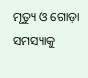ମୃତ୍ୟୁ ଓ ଗୋଡ଼ା ସମସ୍ୟାକୁ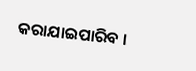କରାଯାଇପାରିବ ।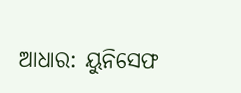ଆଧାର: ୟୁନିସେଫ